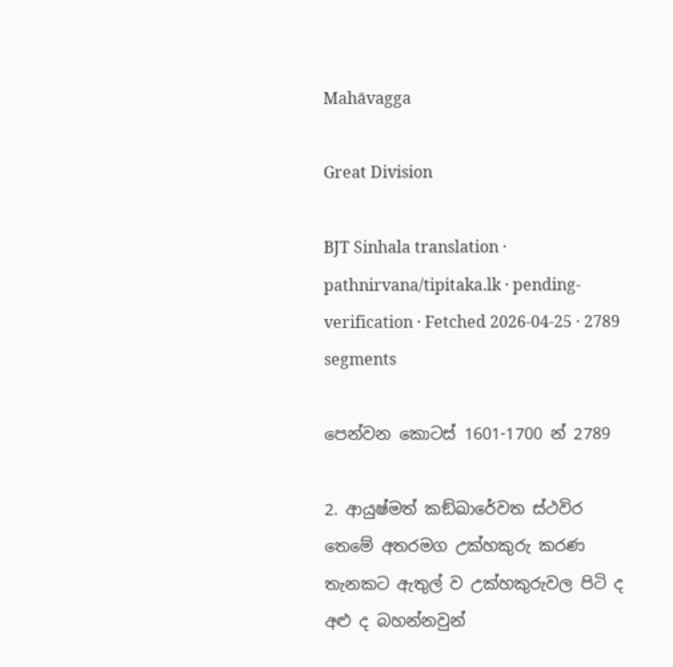Mahāvagga

Great Division

BJT Sinhala translation · pathnirvana/tipitaka.lk · pending-verification · Fetched 2026-04-25 · 2789 segments

පෙන්වන කොටස් 1601-1700 න් 2789

2. ආයුෂ්මත් කඞ්ඛාරේවත ස්ථවිර තෙමේ අතරමග උක්හකුරු කරණ තැනකට ඇතුල් ව උක්හකුරුවල පිටි ද අළු ද බහන්නවුන්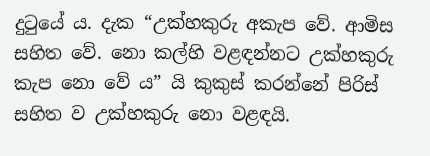දුටුයේ ය. දැක “උක්හකුරු අකැප වේ. ආමිස සහිත වේ. නො කල්හි වළඳන්නට උක්හකුරු කැප නො වේ ය” යි කුකුස් කරන්නේ පිරිස් සහිත ව උක්හකුරු නො වළඳයි.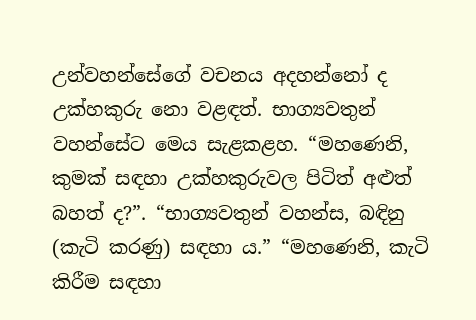උන්වහන්සේගේ වචනය අදහන්නෝ ද උක්හකුරු නො වළඳත්. භාග්‍යවතුන් වහන්සේට මෙය සැළකළහ. “මහණෙනි, කුමක් සඳහා උක්හකුරුවල පිටිත් අළුත් බහත් ද?”. “භාග්‍යවතුන් වහන්ස, බඳිනු (කැටි කරණු) සඳහා ය.” “මහණෙනි, කැටි කිරීම සඳහා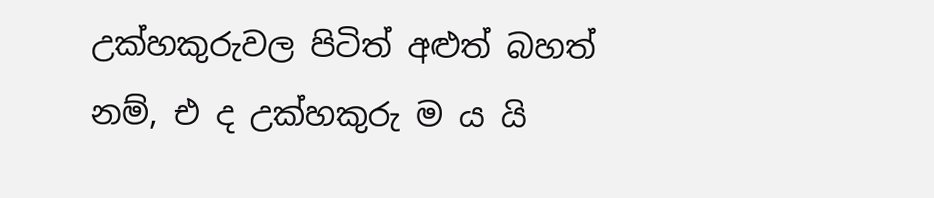උක්හකුරුවල පිටිත් අළුත් බහත් නම්, එ ද උක්හකුරු ම ය යි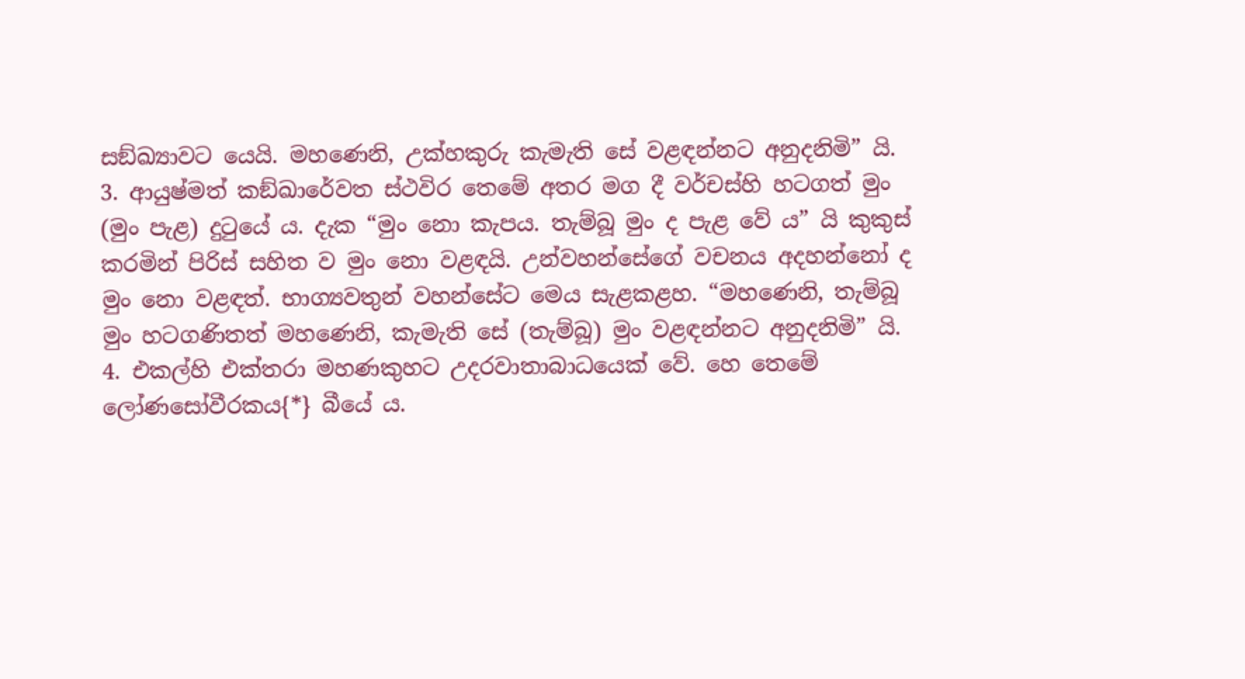සඞ්ඛ්‍යාවට යෙයි. මහණෙනි, උක්හකුරු කැමැති සේ වළඳන්නට අනුදනිමි” යි.
3. ආයුෂ්මත් කඞ්ඛාරේවත ස්ථවිර තෙමේ අතර මග දී වර්චස්හි හටගත් මුං (මුං පැළ) දුටුයේ ය. දැක “මුං නො කැපය. තැම්බූ මුං ද පැළ වේ ය” යි කුකුස් කරමින් පිරිස් සහිත ව මුං නො වළඳයි. උන්වහන්සේගේ වචනය අදහන්නෝ ද මුං නො වළඳත්. භාග්‍යවතුන් වහන්සේට මෙය සැළකළහ. “මහණෙනි, තැම්බූ මුං හටගණිතත් මහණෙනි, කැමැති සේ (තැම්බූ) මුං වළඳන්නට අනුදනිමි” යි.
4. එකල්හි එක්තරා මහණකුහට උදරවාතාබාධයෙක් වේ. හෙ තෙමේ ලෝණසෝවීරකය{*} බීයේ ය.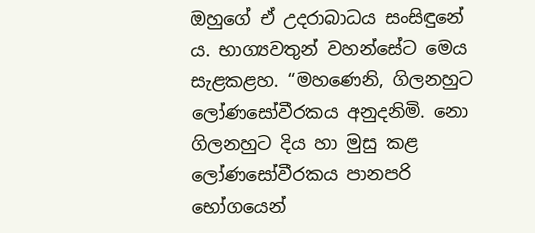ඔහුගේ ඒ උදරාබාධය සංසිඳුනේ ය. භාග්‍යවතුන් වහන්සේට මෙය සැළකළහ. “මහණෙනි, ගිලනහුට ලෝණසෝවීරකය අනුදනිමි. නො ගිලනහුට දිය හා මුසු කළ ලෝණසෝවීරකය පානපරි භෝගයෙන්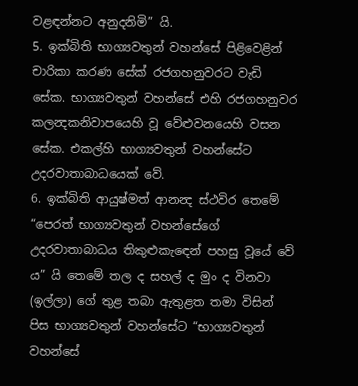වළඳන්නට අනුදනිමි” යි.
5. ඉක්බිති භාග්‍යවතුන් වහන්සේ පිළිවෙළින් චාරිකා කරණ සේක් රජගහනුවරට වැඩි සේක. භාග්‍යවතුන් වහන්සේ එහි රජගහනුවර කලන්‍දකනිවාපයෙහි වූ වේළුවනයෙහි වසන සේක. එකල්හි භාග්‍යවතුන් වහන්සේට උදරවාතාබාධයෙක් වේ.
6. ඉක්බිති ආයුෂ්මත් ආනන්‍ද ස්ථවිර තෙමේ “පෙරත් භාග්‍යවතුන් වහන්සේගේ උදරවාතාබාධය තිකුළුකැඳෙන් පහසු වූයේ වේ ය” යි තෙමේ තල ද සහල් ද මුං ද විනවා (ඉල්ලා) ගේ තුළ තබා ඇතුළත තමා විසින් පිස භාග්‍යවතුන් වහන්සේට “භාග්‍යවතුන් වහන්සේ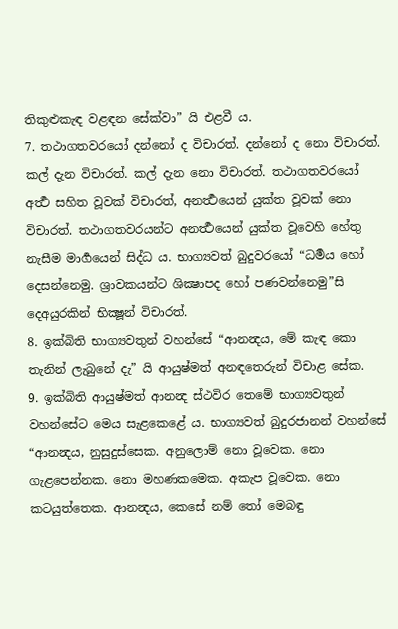තිකුළුකැඳ වළඳන සේක්වා” යි එළවී ය.
7. තථාගතවරයෝ දන්නෝ ද විචාරත්. දන්නෝ ද නො විචාරත්. කල් දැන විචාරත්. කල් දැන නො විචාරත්. තථාගතවරයෝ අර්‍ත්‍ථ සහිත වූවක් විචාරත්, අනර්‍ත්‍ථයෙන් යුක්ත වූවක් නො විචාරත්. තථාගතවරයන්ට අනර්‍ත්‍ථයෙන් යුක්ත වූවෙහි හේතු නැසීම මාර්‍ගයෙන් සිද්ධ ය. භාග්‍යවත් බුදුවරයෝ “ධර්‍මය හෝ දෙසන්නෙමු. ශ්‍රාවකයන්ට ශික්‍ෂාපද හෝ පණවන්නෙමු”සි දෙඅයුරකින් භික්‍ෂූන් විචාරත්.
8. ඉක්බිති භාග්‍යවතුන් වහන්සේ “ආනන්‍දය, මේ කැඳ කො තැනින් ලැබුනේ දැ” යි ආයුෂ්මත් අනඳතෙරුන් විචාළ සේක.
9. ඉක්බිති ආයුෂ්මත් ආනන්‍ද ස්ථවිර තෙමේ භාග්‍යවතුන් වහන්සේට මෙය සැළකෙළේ ය. භාග්‍යවත් බුදුරජානන් වහන්සේ “ආනන්‍දය, නුසුදුස්සෙක. අනුලොම් නො වූවෙක. නො ගැළපෙන්නක. නො මහණකමෙක. අකැප වූවෙක. නො කටයුත්තෙක. ආනන්‍දය, කෙසේ නම් තෝ මෙබඳු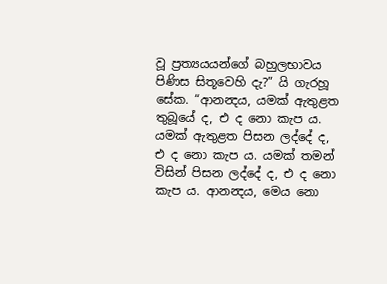වූ ප්‍රත්‍යයයන්ගේ බහුලභාවය පිණිස සිතූවෙහි දැ?” යි ගැරහූ සේක. “ආනන්‍දය, යමක් ඇතුළත තුබූයේ ද, එ ද නො කැප ය. යමක් ඇතුළත පිසන ලද්දේ ද, එ ද නො කැප ය. යමක් තමන් විසින් පිසන ලද්දේ ද, එ ද නො කැප ය. ආනන්‍දය, මෙය නො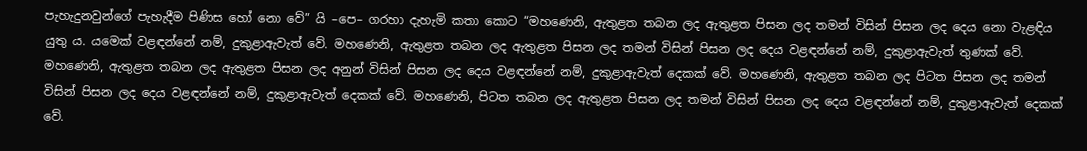පැහැදුනවුන්ගේ පැහැදීම පිණිස හෝ නො වේ” යි –පෙ– ගරහා දැහැමි කතා කොට “මහණෙනි, ඇතුළත තබන ලද ඇතුළත පිසන ලද තමන් විසින් පිසන ලද දෙය නො වැළඳිය යුතු ය. යමෙක් වළඳන්නේ නම්, දුකුළාඇවැත් වේ. මහණෙනි, ඇතුළත තබන ලද ඇතුළත පිසන ලද තමන් විසින් පිසන ලද දෙය වළඳන්නේ නම්, දුකුළාඇවැත් තුණක් වේ. මහණෙනි, ඇතුළත තබන ලද ඇතුළත පිසන ලද අනුන් විසින් පිසන ලද දෙය වළඳන්නේ නම්, දුකුළාඇවැත් දෙකක් වේ. මහණෙනි, ඇතුළත තබන ලද පිටත පිසන ලද තමන් විසින් පිසන ලද දෙය වළඳන්නේ නම්, දුකුළාඇවැත් දෙකක් වේ. මහණෙනි, පිටත තබන ලද ඇතුළත පිසන ලද තමන් විසින් පිසන ලද දෙය වළඳන්නේ නම්, දුකුළාඇවැත් දෙකක් වේ.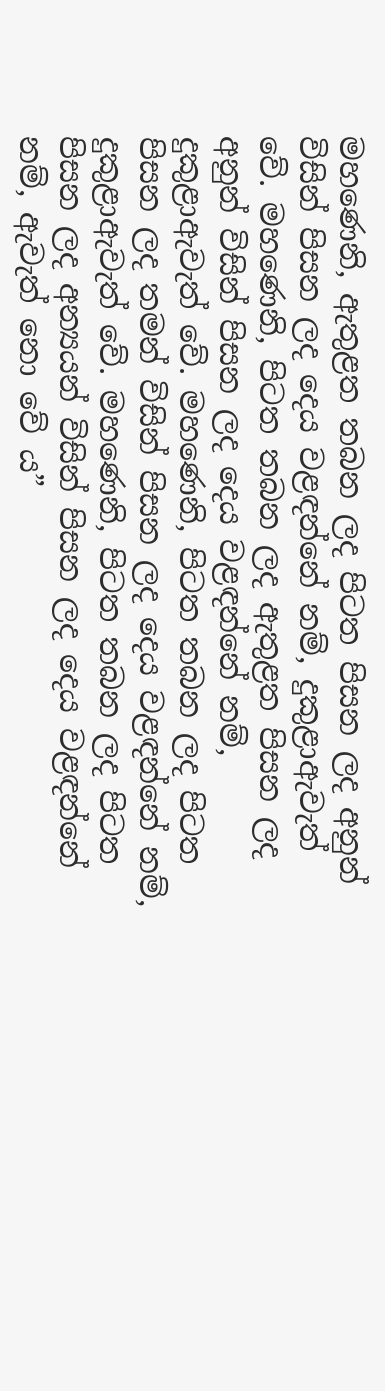මහණෙනි, ඇතුළත තබන ලද පිටත පිසන ලද අනුන් විසින් පිසන ලද දෙය වළඳන්නේ නම්, දුකුළාඇවැත් වේ. මහණෙනි, පිටත තබන ලද ඇතුළත පිසන ලද අනුන් විසින් පිසන ලද දෙය වළඳන්නේ නම්, දුකුළාඇවැත් වේ. මහණෙනි, පිටත තබන ලද පිටත පිසන ලද තමන් විසින් පිසන ලද දෙය වළඳන්නේ නම්, දුකුළාඇවැත් වේ. මහණෙනි, පිටත තබන ලද පිටත පිසන ලද අන්‍යයන් විසින් පිසන ලද දෙය වළඳන්නේ නම්, ඇවැත් නො වේ ය”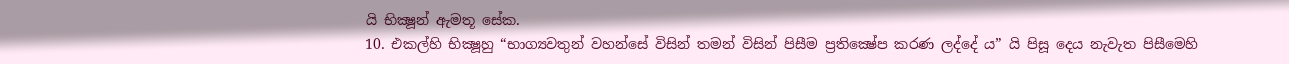යි භික්‍ෂූන් ඇමතූ සේක.
10. එකල්හි භික්‍ෂූහු “භාග්‍යවතුන් වහන්සේ විසින් තමන් විසින් පිසීම ප්‍රතික්‍ෂේප කරණ ලද්දේ ය” යි පිසූ දෙය නැවැත පිසීමෙහි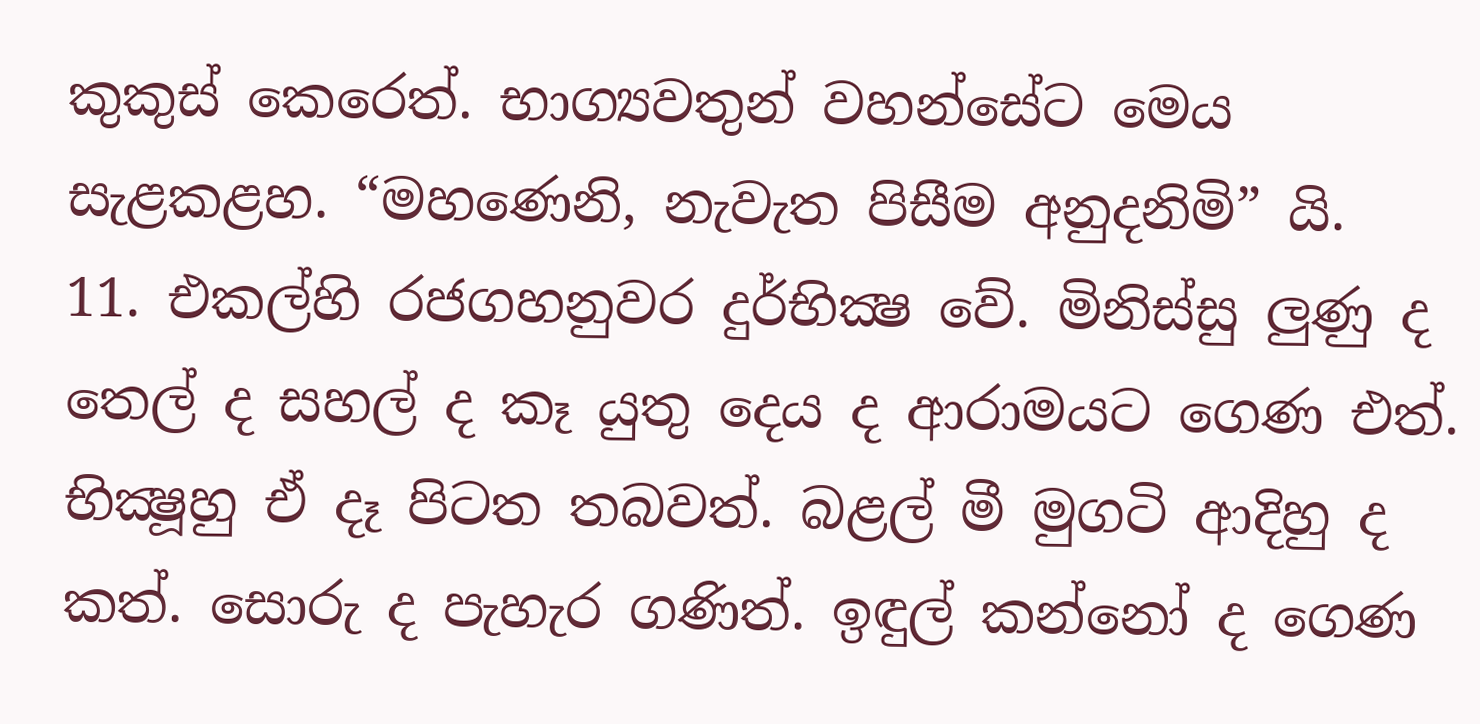කුකුස් කෙරෙත්. භාග්‍යවතුන් වහන්සේට මෙය සැළකළහ. “මහණෙනි, නැවැත පිසීම අනුදනිමි” යි.
11. එකල්හි රජගහනුවර දුර්භික්‍ෂ වේ. මිනිස්සු ලුණු ද තෙල් ද සහල් ද කෑ යුතු දෙය ද ආරාමයට ගෙණ එත්. භික්‍ෂූහු ඒ දෑ පිටත තබවත්. බළල් මී මුගටි ආදිහු ද කත්. සොරු ද පැහැර ගණිත්. ඉඳුල් කන්නෝ ද ගෙණ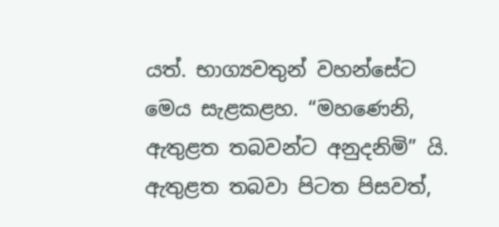යත්. භාග්‍යවතුන් වහන්සේට මෙය සැළකළහ. “මහණෙනි, ඇතුළත තබවන්ට අනුදනිමි” යි. ඇතුළත තබවා පිටත පිසවත්,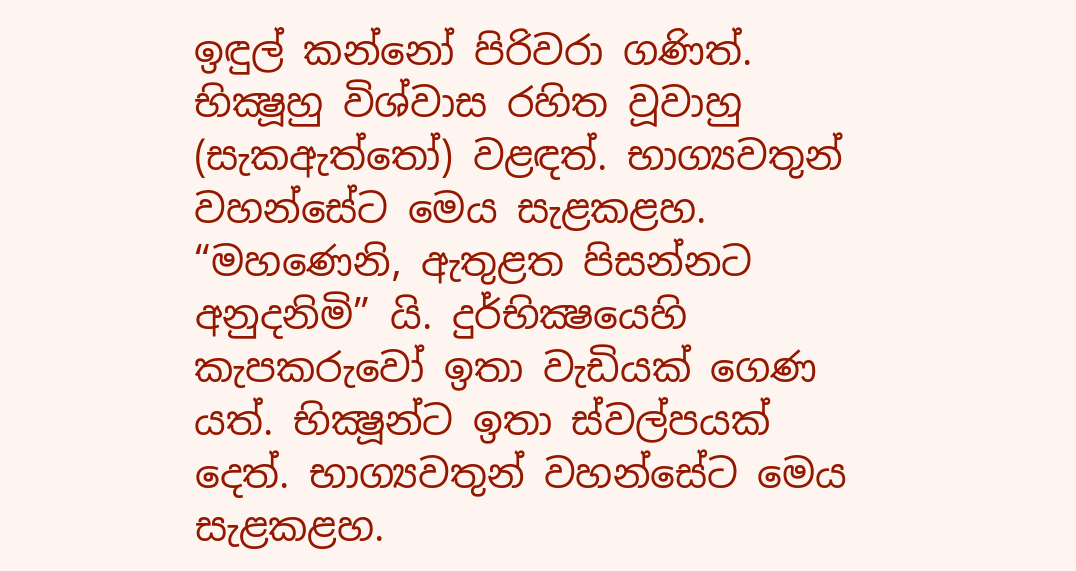ඉඳුල් කන්නෝ පිරිවරා ගණිත්. භික්‍ෂූහු විශ්වාස රහිත වූවාහු (සැකඇත්තෝ) වළඳත්. භාග්‍යවතුන් වහන්සේට මෙය සැළකළහ. “මහණෙනි, ඇතුළත පිසන්නට අනුදනිමි” යි. දුර්භික්‍ෂයෙහි කැපකරුවෝ ඉතා වැඩියක් ගෙණ යත්. භික්‍ෂූන්ට ඉතා ස්වල්පයක් දෙත්. භාග්‍යවතුන් වහන්සේට මෙය සැළකළහ.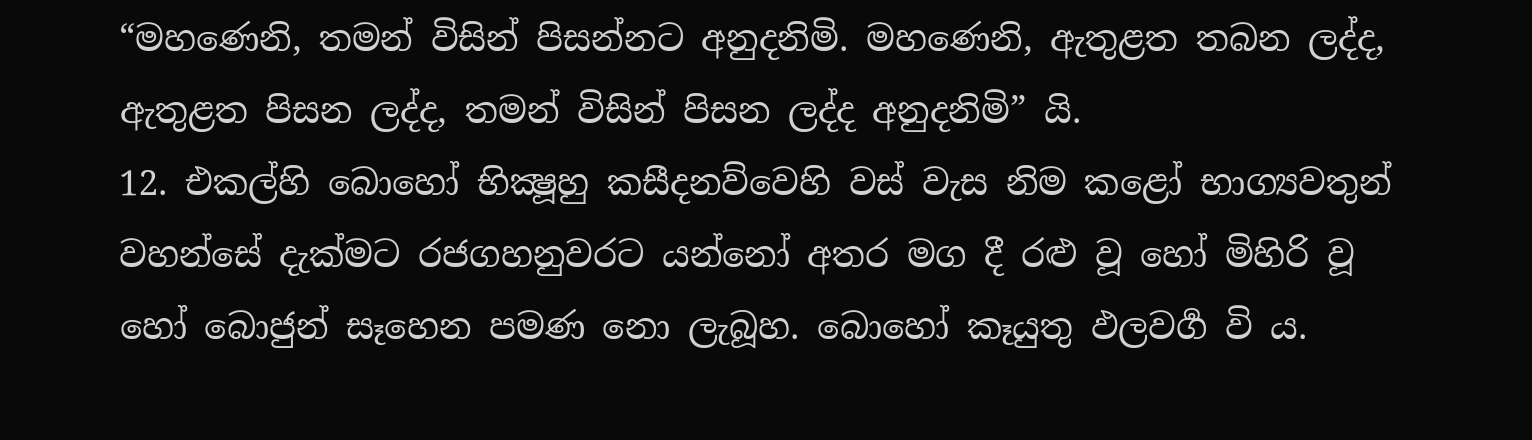“මහණෙනි, තමන් විසින් පිසන්නට අනුදනිමි. මහණෙනි, ඇතුළත තබන ලද්ද, ඇතුළත පිසන ලද්ද, තමන් විසින් පිසන ලද්ද අනුදනිමි” යි.
12. එකල්හි බොහෝ භික්‍ෂූහු කසීදනව්වෙහි වස් වැස නිම කළෝ භාග්‍යවතුන් වහන්සේ දැක්මට රජගහනුවරට යන්නෝ අතර මග දී රළු වූ හෝ මිහිරි වූ හෝ බොජුන් සෑහෙන පමණ නො ලැබූහ. බොහෝ කෑයුතු ඵලවර්‍ග වි ය.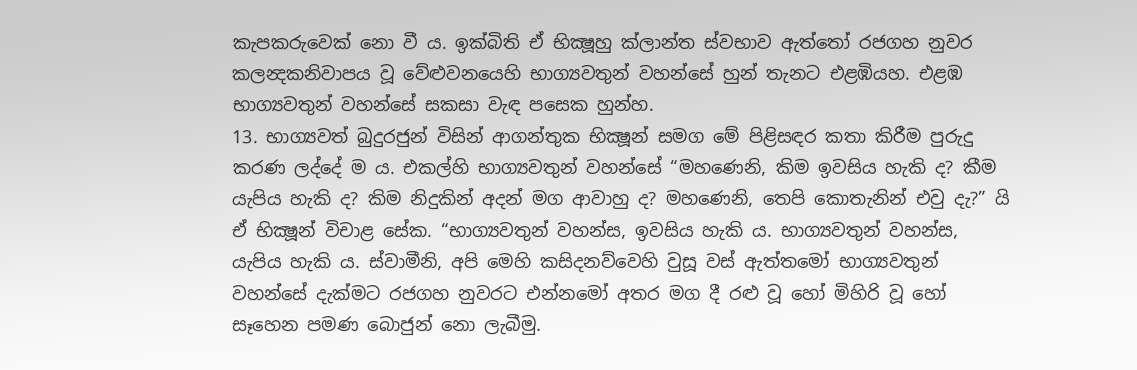කැපකරුවෙක් නො වී ය. ඉක්බිති ඒ භික්‍ෂූහු ක්ලාන්ත ස්වභාව ඇත්තෝ රජගහ නුවර කලන්‍දකනිවාපය වූ වේළුවනයෙහි භාග්‍යවතුන් වහන්සේ හුන් තැනට එළඹියහ. එළඹ භාග්‍යවතුන් වහන්සේ සකසා වැඳ පසෙක හුන්හ.
13. භාග්‍යවත් බුදුරජුන් විසින් ආගන්තුක භික්‍ෂූන් සමග මේ පිළිසඳර කතා කිරීම පුරුදු කරණ ලද්දේ ම ය. එකල්හි භාග්‍යවතුන් වහන්සේ “මහණෙනි, කිම ඉවසිය හැකි ද? කීම යැපිය හැකි ද? කිම නිදුකින් අදන් මග ආවාහු ද? මහණෙනි, තෙපි කොතැනින් එවු දැ?” යි ඒ භික්‍ෂූන් විචාළ සේක. “භාග්‍යවතුන් වහන්ස, ඉවසිය හැකි ය. භාග්‍යවතුන් වහන්ස, යැපිය හැකි ය. ස්වාමීනි, අපි මෙහි කසිදනව්වෙහි වුසූ වස් ඇත්තමෝ භාග්‍යවතුන් වහන්සේ දැක්මට රජගහ නුවරට එන්නමෝ අතර මග දී රළු වූ හෝ මිහිරි වූ හෝ සෑහෙන පමණ බොජුන් නො ලැබීමු.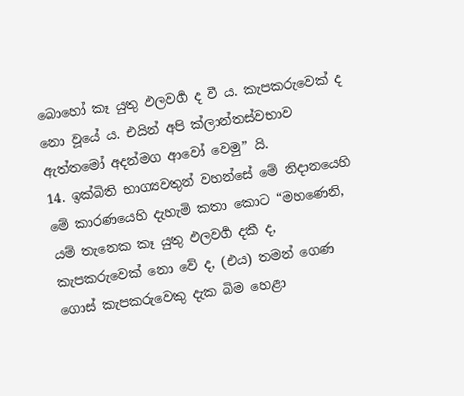බොහෝ කෑ යුතු ඵලවර්‍ග ද වී ය. කැපකරුවෙක් ද නො වූයේ ය. එයින් අපි ක්ලාන්තස්වභාව ඇත්තමෝ අදන්මග ආවෝ වෙමු” යි.
14. ඉක්බිති භාග්‍යවතුන් වහන්සේ මේ නිදානයෙහි මේ කාරණයෙහි දැහැමි කතා කොට “මහණෙනි, යම් තැනෙක කෑ යුතු ඵලවර්‍ග දකී ද, කැපකරුවෙක් නො වේ ද, (එය) තමන් ගෙණ ගොස් කැපකරුවෙකු දැක බිම හෙළා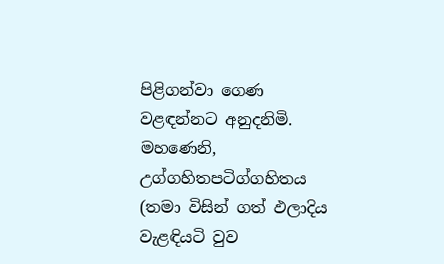පිළිගන්වා ගෙණ වළඳන්නට අනුදනිමි. මහණෙනි, උග්ගහිතපටිග්ගහිතය (තමා විසින් ගත් ඵලාදිය වැළඳියටි වුව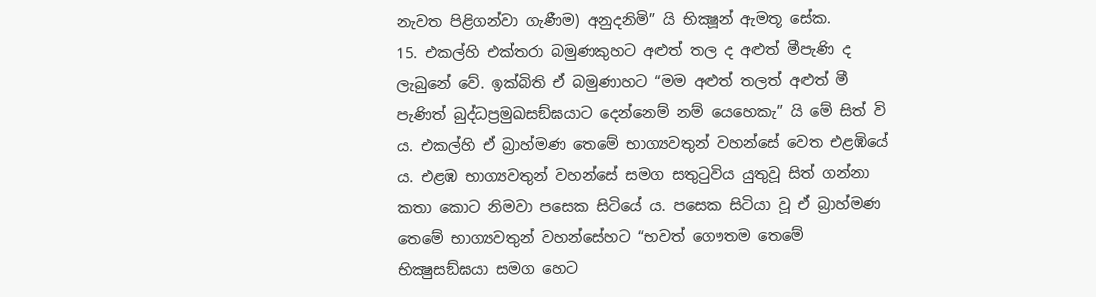නැවත පිළිගන්වා ගැණීම) අනුදනිමි” යි භික්‍ෂූන් ඇමතූ සේක.
15. එකල්හි එක්තරා බමුණකුහට අළුත් තල ද අළුත් මීපැණි ද ලැබුනේ වේ. ඉක්බිති ඒ බමුණාහට “මම අළුත් තලත් අළුත් මී පැණිත් බුද්ධප්‍රමුඛසඞ්ඝයාට දෙන්නෙම් නම් යෙහෙකැ” යි මේ සිත් වි ය. එකල්හි ඒ බ්‍රාහ්මණ තෙමේ භාග්‍යවතුන් වහන්සේ වෙත එළඹියේ ය. එළඹ භාග්‍යවතුන් වහන්සේ සමග සතුටුවිය යුතුවූ සිත් ගන්නා කතා කොට නිමවා පසෙක සිටියේ ය. පසෙක සිටියා වූ ඒ බ්‍රාහ්මණ තෙමේ භාග්‍යවතුන් වහන්සේහට “භවත් ගෞතම තෙමේ භික්‍ෂුසඞ්ඝයා සමග හෙට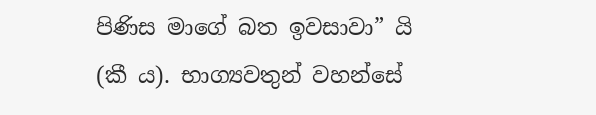පිණිස මාගේ බත ඉවසාවා” යි (කී ය). භාග්‍යවතුන් වහන්සේ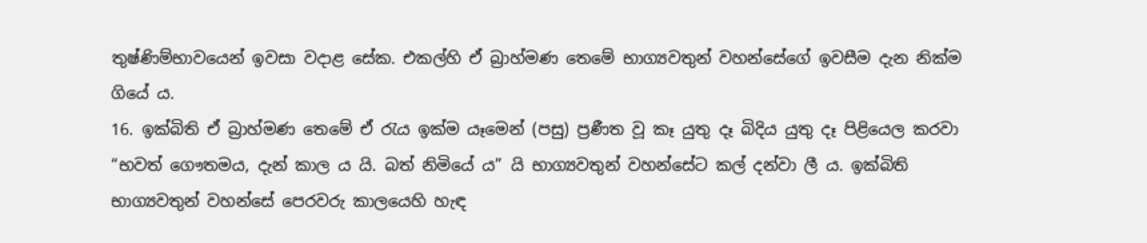තුෂ්ණිම්භාවයෙන් ඉවසා වදාළ සේක. එකල්හි ඒ බ්‍රාහ්මණ තෙමේ භාග්‍යවතුන් වහන්සේගේ ඉවසීම දැන නික්ම ගියේ ය.
16. ඉක්බිති ඒ බ්‍රාහ්මණ තෙමේ ඒ රැය ඉක්ම යෑමෙන් (පසු) ප්‍රණීත වූ කෑ යුතු දෑ බිදිය යුතු දෑ පිළියෙල කරවා “භවත් ගෞතමය, දැන් කාල ය යි. බත් නිමියේ ය” යි භාග්‍යවතුන් වහන්සේට කල් දන්වා ලී ය. ඉක්බිති භාග්‍යවතුන් වහන්සේ පෙරවරු කාලයෙහි හැඳ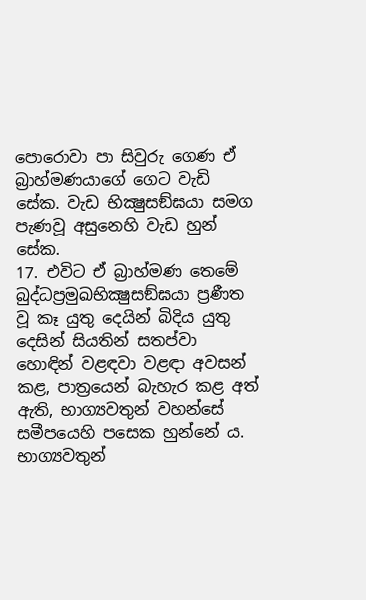පොරොවා පා සිවුරු ගෙණ ඒ බ්‍රාහ්මණයාගේ ගෙට වැඩි සේක. වැඩ භික්‍ෂුසඞ්ඝයා සමග පැණවූ අසුනෙහි වැඩ හුන් සේක.
17. එවිට ඒ බ්‍රාහ්මණ තෙමේ බුද්ධප්‍රමුඛභික්‍ෂුසඞ්ඝයා ප්‍රණීත වූ කෑ යුතු දෙයින් බිදිය යුතු දෙසින් සියතින් සතප්වා හොඳින් වළඳවා වළඳා අවසන් කළ, පාත්‍රයෙන් බැහැර කළ අත් ඇති, භාග්‍යවතුන් වහන්සේ සමීපයෙහි පසෙක හුන්නේ ය. භාග්‍යවතුන්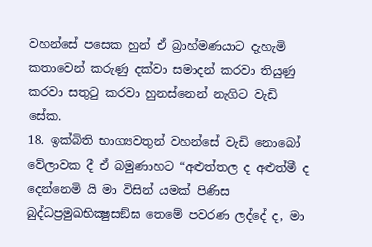වහන්සේ පසෙක හුන් ඒ බ්‍රාහ්මණයාට දැහැමි කතාවෙන් කරුණු දක්වා සමාදන් කරවා තියුණු කරවා සතුටු කරවා හුනස්නෙන් නැගිට වැඩි සේක.
18. ඉක්බිති භාග්‍යවතුන් වහන්සේ වැඩි නොබෝ වේලාවක දී ඒ බමුණාහට “අළුත්තල ද අළුත්මී ද දෙන්නෙමි යි මා විසින් යමක් පිණිස බුද්ධප්‍රමුඛභික්‍ෂුසඞ්ඝ තෙමේ පවරණ ලද්දේ ද, මා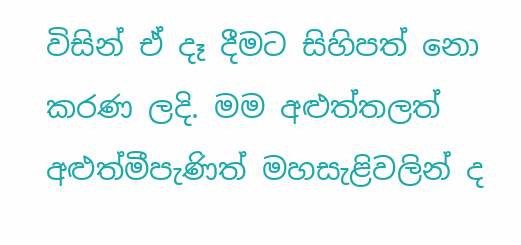විසින් ඒ දෑ දීමට සිහිපත් නො කරණ ලදි. මම අළුත්තලත් අළුත්මීපැණිත් මහසැළිවලින් ද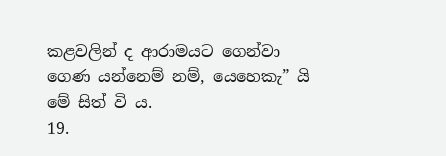කළවලින් ද ආරාමයට ගෙන්වා ගෙණ යන්නෙම් නම්, යෙහෙකැ” යි මේ සිත් වි ය.
19.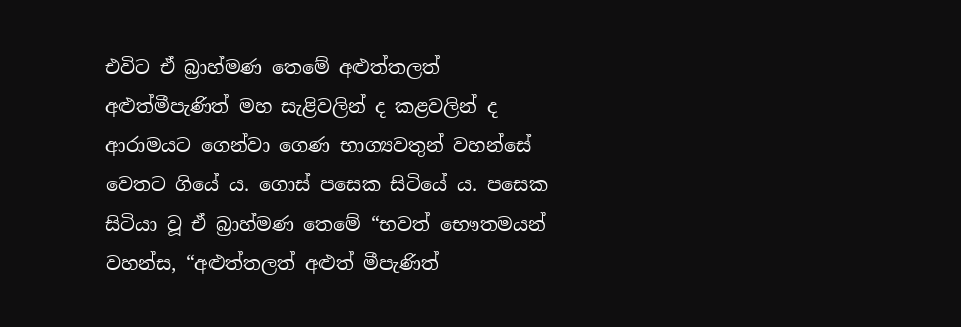එවිට ඒ බ්‍රාහ්මණ තෙමේ අළුත්තලත් අළුත්මීපැණිත් මහ සැළිවලින් ද කළවලින් ද ආරාමයට ගෙන්වා ගෙණ භාග්‍යවතුන් වහන්සේ වෙතට ගියේ ය. ගොස් පසෙක සිටියේ ය. පසෙක සිටියා වූ ඒ බ්‍රාහ්මණ තෙමේ “භවත් භෞතමයන් වහන්ස, “අළුත්තලත් අළුත් මීපැණිත්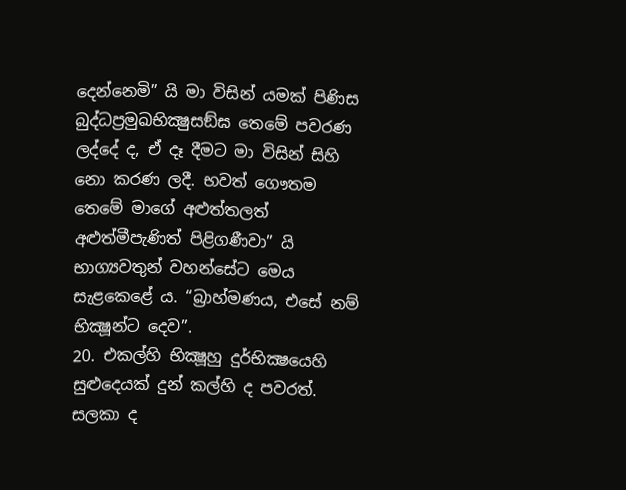දෙන්නෙමි” යි මා විසින් යමක් පිණිස බුද්ධප්‍රමුඛභික්‍ෂුසඞ්ඝ තෙමේ පවරණ ලද්දේ ද, ඒ දෑ දීමට මා විසින් සිහි නො කරණ ලදී. භවත් ගෞතම තෙමේ මාගේ අළුත්තලත් අළුත්මීපැණිත් පිළිගණීවා” යි භාග්‍යවතුන් වහන්සේට මෙය සැළකෙළේ ය. “බ්‍රාහ්මණය, එසේ නම් භික්‍ෂූන්ට දෙව”.
20. එකල්හි භික්‍ෂූහු දුර්භික්‍ෂයෙහි සුළුදෙයක් දුන් කල්හි ද පවරත්. සලකා ද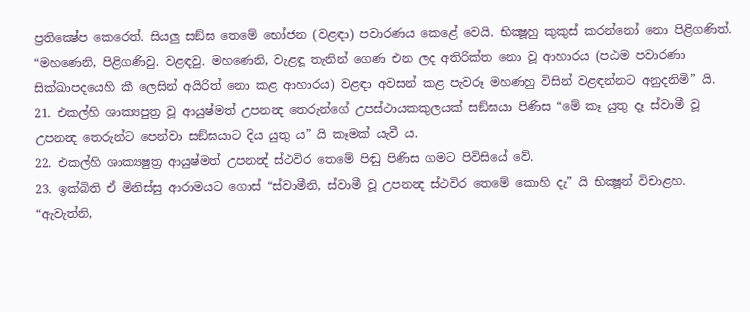ප්‍රතික්‍ෂේප කෙරෙත්. සියලු සඞ්ඝ තෙමේ භෝජන (වළඳා) පවාරණය කෙළේ වෙයි. භික්‍ෂූහු කුකුස් කරන්නෝ නො පිළිගණිත්. “මහණෙනි, පිළිගණිවු. වළඳවු. මහණෙනි, වැළඳූ තැනින් ගෙණ එන ලද අතිරික්ත නො වූ ආහාරය (පඨම පවාරණා සික්ඛාපදයෙහි කී ලෙසින් අයිරිත් නො කළ ආහාරය) වළඳා අවසන් කළ පැවරූ මහණහු විසින් වළඳන්නට අනුදනිමි” යි.
21. එකල්හි ශාක්‍යපුත්‍ර වූ ආයුෂ්මත් උපනන්‍ද තෙරුන්ගේ උපස්ථායකකුලයක් සඞ්ඝයා පිණිස “මේ කෑ යුතු දෑ ස්වාමී වූ උපනන්‍ද තෙරුන්ට පෙන්වා සඞ්ඝයාට දිය යුතු ය” යි කෑමක් යැවී ය.
22. එකල්හි ශාක්‍යෂුත්‍ර ආයුෂ්මත් උපනන්‍ද් ස්ථවිර තෙමේ පිඬු පිණිස ගමට පිවිසියේ වේ.
23. ඉක්බිති ඒ මිනිස්සු ආරාමයට ගොස් “ස්වාමීනි, ස්වාමී වූ උපනන්‍ද ස්ථවිර තෙමේ කොහි දැ” යි භික්‍ෂූන් විචාළහ. “ඇවැත්නි,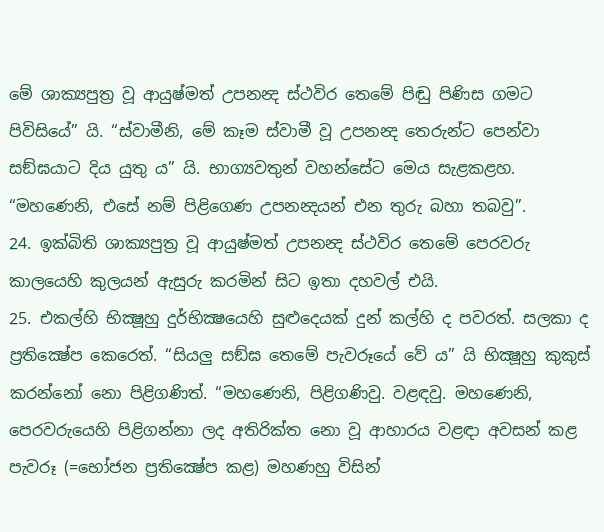මේ ශාක්‍යපුත්‍ර වූ ආයුෂ්මත් උපනන්‍ද ස්ථවිර තෙමේ පිඬු පිණිස ගමට පිවිසියේ” යි. “ස්වාමීනි, මේ කෑම ස්වාමී වූ උපනන්‍ද තෙරුන්ට පෙන්වා සඞ්ඝයාට දිය යුතු ය” යි. භාග්‍යවතුන් වහන්සේට මෙය සැළකළහ. “මහණෙනි, එසේ නම් පිළිගෙණ උපනන්‍දයන් එන තුරු බහා තබවු”.
24. ඉක්බිති ශාක්‍යපුත්‍ර වූ ආයුෂ්මත් උපනන්‍ද ස්ථවිර තෙමේ පෙරවරු කාලයෙහි කුලයන් ඇසුරු කරමින් සිට ඉතා දහවල් එයි.
25. එකල්හි භික්‍ෂූහු දුර්භික්‍ෂයෙහි සුළුදෙයක් දුන් කල්හි ද පවරත්. සලකා ද ප්‍රතික්‍ෂේප කෙරෙත්. “සියලු සඞ්ඝ තෙමේ පැවරූයේ වේ ය” යි භික්‍ෂූහු කුකුස් කරන්නෝ නො පිළිගණිත්. “මහණෙනි, පිළිගණිවු. වළඳවු. මහණෙනි, පෙරවරුයෙහි පිළිගන්නා ලද අතිරික්ත නො වූ ආහාරය වළඳා අවසන් කළ පැවරූ (=භෝජන ප්‍රතික්‍ෂේප කළ) මහණහු විසින්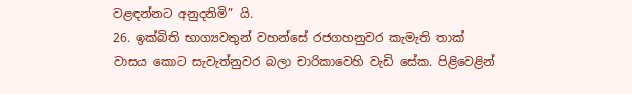වළඳන්නට අනුදනිමි” යි.
26. ඉක්බිති භාග්‍යවතුන් වහන්සේ රජගහනුවර කැමැති තාක් වාසය කොට සැවැත්නුවර බලා චාරිකාවෙහි වැඩි සේක. පිළිවෙළින්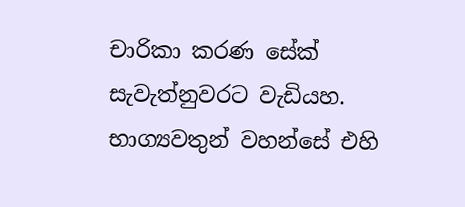චාරිකා කරණ සේක් සැවැත්නුවරට වැඩියහ. භාග්‍යවතුන් වහන්සේ එහි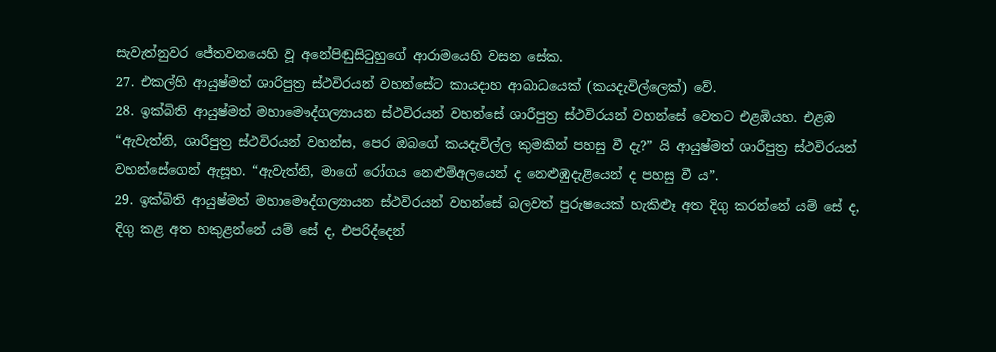සැවැත්නුවර ජේතවනයෙහි වූ අනේපිඬුසිටුහුගේ ආරාමයෙහි වසන සේක.
27. එකල්හි ආයුෂ්මත් ශාරිපුත්‍ර ස්ථවිරයන් වහන්සේට කායදාහ ආබාධයෙක් (කයදැවිල්ලෙක්) වේ.
28. ඉක්බිති ආයුෂ්මත් මහාමෞද්ගල්‍යායන ස්ථවිරයන් වහන්සේ ශාරීපුත්‍ර ස්ථවිරයන් වහන්සේ වෙතට එළඹියහ. එළඹ “ඇවැත්නි, ශාරීපුත්‍ර ස්ථවිරයන් වහන්ස, පෙර ඔබගේ කයදැවිල්ල කුමකින් පහසු වී දැ?” යි ආයුෂ්මත් ශාරීපුත්‍ර ස්ථවිරයන් වහන්සේගෙන් ඇසූහ. “ඇවැත්නි, මාගේ රෝගය නෙළුම්අලයෙන් ද නෙළුඹුදැළියෙන් ද පහසු වී ය”.
29. ඉක්බිති ආයුෂ්මත් මහාමෞද්ගල්‍යායන ස්ථවිරයන් වහන්සේ බලවත් පුරුෂයෙක් හැකිළූ අත දිගු කරන්නේ යම් සේ ද, දිගු කළ අත හකුළන්නේ යම් සේ ද, එපරිද්දෙන්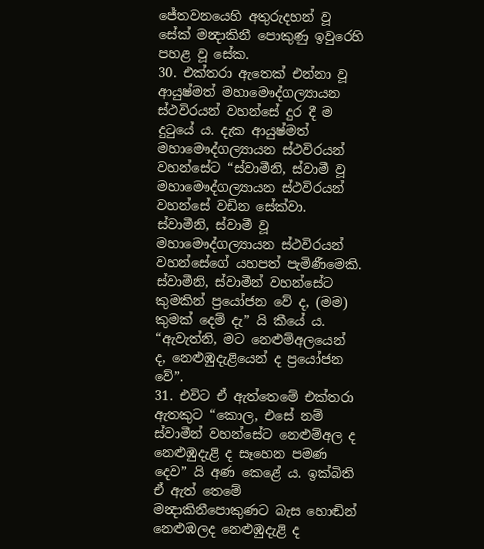ජේතවනයෙහි අතුරුදහන් වූ සේක් මන්‍දාකිනී පොකුණු ඉවුරෙහි පහළ වූ සේක.
30. එක්තරා ඇතෙක් එන්නා වූ ආයුෂ්මත් මහාමෞද්ගල්‍යායන ස්ථවිරයන් වහන්සේ දුර දී ම දුටුයේ ය. දැක ආයුෂ්මත් මහාමෞද්ගල්‍යායන ස්ථවිරයන් වහන්සේට “ස්වාමීනි, ස්වාමී වූ මහාමෞද්ගල්‍යායන ස්ථවිරයන් වහන්සේ වඩින සේක්වා. ස්වාමීනි, ස්වාමී වූ මහාමෞද්ගල්‍යායන ස්ථවිරයන් වහන්සේගේ යහපත් පැමිණීමෙකි. ස්වාමීනි, ස්වාමීන් වහන්සේට කුමකින් ප්‍රයෝජන වේ ද, (මම) කුමක් දෙම් දැ” යි කීයේ ය. “ඇවැත්නි, මට නෙළුම්අලයෙන් ද, නෙළුඹුදැළියෙන් ද ප්‍රයෝජන වේ”.
31. එවිට ඒ ඇත්තෙමේ එක්තරා ඇතකුට “කොල, එසේ නම් ස්වාමීන් වහන්සේට නෙළුම්අල ද නෙළුඹුදැළි ද සෑහෙන පමණ දෙව” යි අණ කෙළේ ය. ඉක්බිති ඒ ඇත් තෙමේ මන්‍දාකිනීපොකුණට බැස හොඬින් නෙළුඹලද නෙළුඹුදැළි ද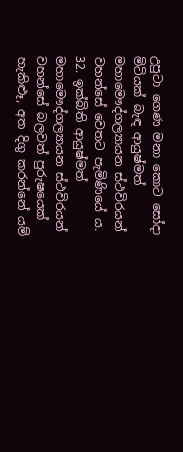උපුටා ගෙණ මනා කොට සෝදා මිටියක් බැඳ ආයුෂ්මත් මහාමෞද්ගල්‍යායන ස්ථවිරයන් වහන්සේ වෙතට පැමිණියේ ය.
32. ඉක්බිති ආයුෂ්මත් මහාමෞද්ගල්‍යායන ස්ථවිරයන් වහන්සේ බලවත් පුරුෂයෙක් හැකිළූ, අත දිගු කරන්නේ යම්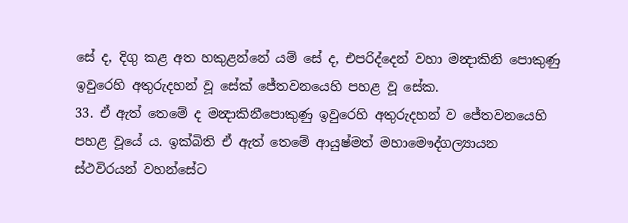සේ ද, දිගු කළ අත හකුළන්නේ යම් සේ ද, එපරිද්දෙන් වහා මන්‍දාකිනි පොකුණු ඉවුරෙහි අතුරුදහන් වූ සේක් ජේතවනයෙහි පහළ වූ සේක.
33. ඒ ඇත් තෙමේ ද මන්‍දාකිනීපොකුණු ඉවුරෙහි අතුරුදහන් ව ජේතවනයෙහි පහළ වූයේ ය. ඉක්බිති ඒ ඇත් තෙමේ ආයුෂ්මත් මහාමෞද්ගල්‍යායන ස්ථවිරයන් වහන්සේට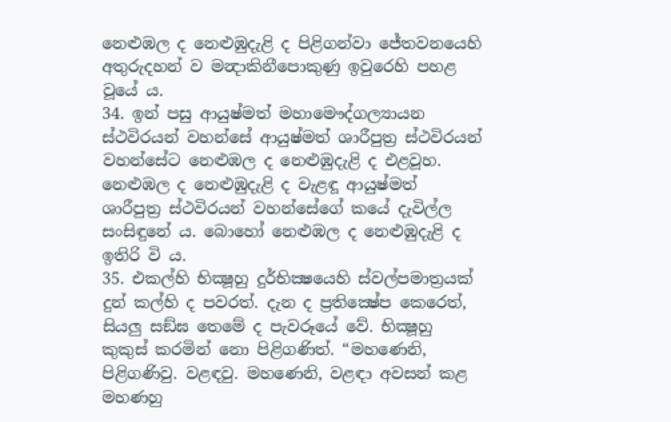නෙළුඹල ද නෙළුඹුදැළි ද පිළිගන්වා ජේතවනයෙහි අතුරුදහන් ව මන්‍දාකිනීපොකුණු ඉවුරෙහි පහළ වූයේ ය.
34. ඉන් පසු ආයුෂ්මත් මහාමෞද්ගල්‍යායන ස්ථවිරයන් වහන්සේ ආයුෂ්මත් ශාරීපුත්‍ර ස්ථවිරයන් වහන්සේට නෙළුඹල ද නෙළුඹුදැළි ද එළවූහ. නෙළුඹල ද නෙළුඹුදැළි ද වැළඳූ ආයුෂ්මත් ශාරීපුත්‍ර ස්ථවිරයන් වහන්සේගේ කයේ දැවිල්ල සංසිඳුනේ ය. බොහෝ නෙළුඹල ද නෙළුඹුදැළි ද ඉතිරි වි ය.
35. එකල්හි භික්‍ෂූහු දුර්භික්‍ෂයෙහි ස්වල්පමාත්‍රයක් දුන් කල්හි ද පවරත්. දැන ද ප්‍රතික්‍ෂේප කෙරෙත්, සියලු සඞ්ඝ තෙමේ ද පැවරූයේ වේ. භික්‍ෂූහු කුකුස් කරමින් නො පිළිගණිත්. “මහණෙනි, පිළිගණිවු. වළඳවු. මහණෙනි, වළඳා අවසන් කළ මහණහු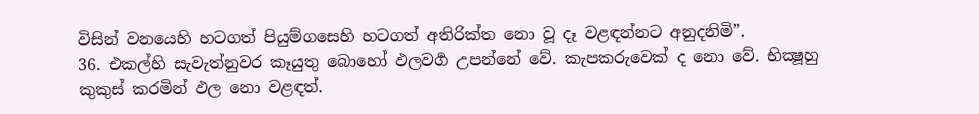විසින් වනයෙහි හටගත් පියුම්ගසෙහි හටගත් අතිරික්ත නො වූ දෑ වළඳන්නට අනුදනිමි”.
36. එකල්හි සැවැත්නුවර කෑයුතු බොහෝ ඵලවර්‍ග උපන්නේ වේ. කැපකරුවෙක් ද නො වේ. භික්‍ෂූහු කුකුස් කරමින් ඵල නො වළඳත්.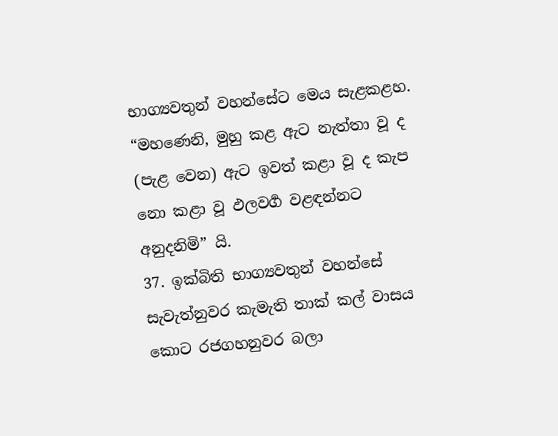භාග්‍යවතුන් වහන්සේට මෙය සැළකළහ. “මහණෙනි, මුහු කළ ඇට නැත්තා වූ ද (පැළ වෙන) ඇට ඉවත් කළා වූ ද කැප නො කළා වූ ඵලවර්‍ග වළඳන්නට අනුදනිමි” යි.
37. ඉක්බිති භාග්‍යවතුන් වහන්සේ සැවැත්නුවර කැමැති තාක් කල් වාසය කොට රජගහනුවර බලා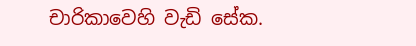චාරිකාවෙහි වැඩි සේක.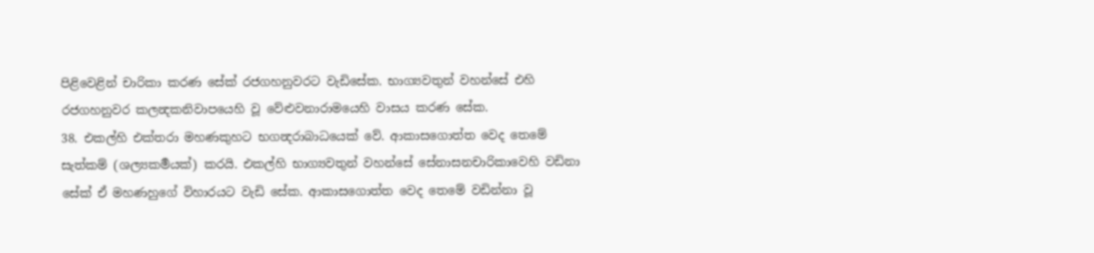පිළිවෙළින් චාරිකා කරණ සේක් රජගහනුවරට වැඩිසේක. භාග්‍යවතුන් වහන්සේ එහි රජගහනුවර කලන්‍දකනිවාපයෙහි වූ වේළුවනාරාමයෙහි වාසය කරණ සේක.
38. එකල්හි එක්තරා මහණකුහට භගන්‍දරාබාධයෙක් වේ. ආකාසගොත්ත වෙද තෙමේ සැත්කම් (ශල්‍යකර්‍මයක්) කරයි. එකල්හි භාග්‍යවතුන් වහන්සේ සේනාසනචාරිකාවෙහි වඩිනා සේක් ඒ මහණහුගේ විහාරයට වැඩි සේක. ආකාසගොත්ත වෙද තෙමේ වඩින්නා වූ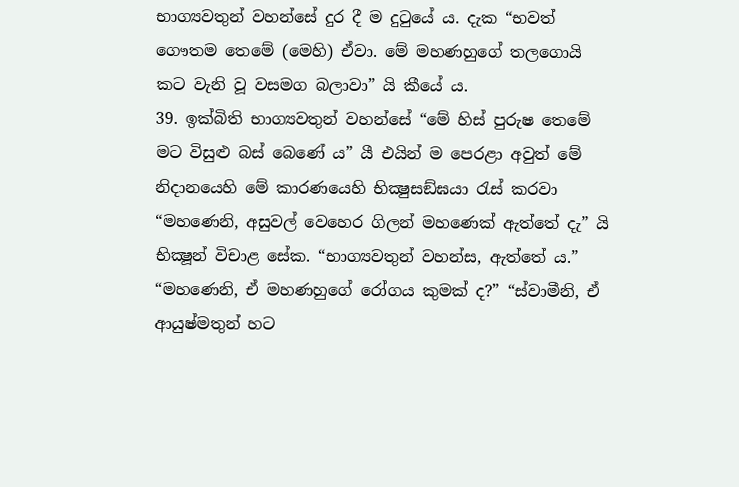භාග්‍යවතුන් වහන්සේ දුර දී ම දුටුයේ ය. දැක “භවත් ගෞතම තෙමේ (මෙහි) ඒවා. මේ මහණහුගේ තලගොයි කට වැනි වූ වසමග බලාවා” යි කීයේ ය.
39. ඉක්බිති භාග්‍යවතුන් වහන්සේ “මේ හිස් පුරුෂ තෙමේ මට විසුළු බස් බෙණේ ය” යී එයින් ම පෙරළා අවුත් මේ නිදානයෙහි මේ කාරණයෙහි භික්‍ෂුසඞ්ඝයා රැස් කරවා “මහණෙනි, අසුවල් වෙහෙර ගිලන් මහණෙක් ඇත්තේ දැ” යි භික්‍ෂූන් විචාළ සේක. “භාග්‍යවතුන් වහන්ස, ඇත්තේ ය.” “මහණෙනි, ඒ මහණහුගේ රෝගය කුමක් ද?” “ස්වාමීනි, ඒ ආයුෂ්මතුන් හට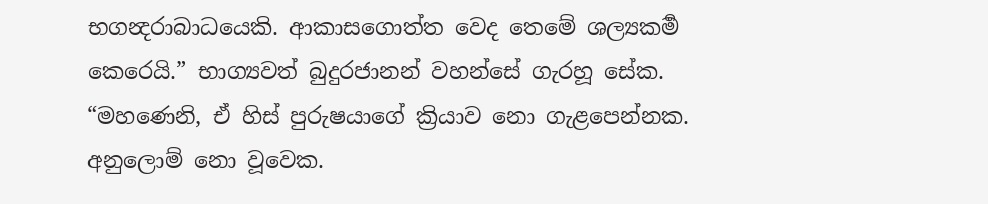භගන්‍දරාබාධයෙකි. ආකාසගොත්ත වෙද තෙමේ ශල්‍යකර්‍ම කෙරෙයි.” භාග්‍යවත් බුදුරජානන් වහන්සේ ගැරහූ සේක. “මහණෙනි, ඒ හිස් පුරුෂයාගේ ක්‍රියාව නො ගැළපෙන්නක. අනුලොම් නො වූවෙක.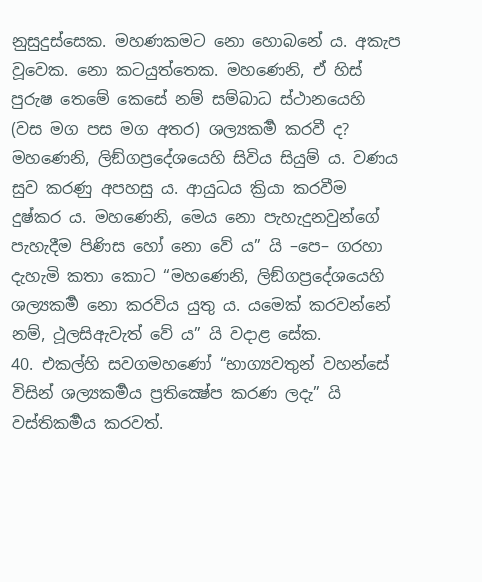නුසුදුස්සෙක. මහණකමට නො හොබනේ ය. අකැප වූවෙක. නො කටයුත්තෙක. මහණෙනි, ඒ හිස් පුරුෂ තෙමේ කෙසේ නම් සම්බාධ ස්ථානයෙහි (වස මග පස මග අතර) ශල්‍යකර්‍ම කරවී ද? මහණෙනි, ලිඞ්ගප්‍රදේශයෙහි සිවිය සියුම් ය. වණය සුව කරණු අපහසු ය. ආයුධය ක්‍රියා කරවීම දුෂ්කර ය. මහණෙනි, මෙය නො පැහැදුනවුන්ගේ පැහැදීම පිණිස හෝ නො වේ ය” යි –පෙ– ගරහා දැහැමි කතා කොට “මහණෙනි, ලිඞ්ගප්‍රදේශයෙහි ශල්‍යකර්‍ම නො කරවිය යුතු ය. යමෙක් කරවන්නේ නම්, ථූලසිඇවැත් වේ ය” යි වදාළ සේක.
40. එකල්හි සවගමහණෝ “භාග්‍යවතුන් වහන්සේ විසින් ශල්‍යකර්‍මය ප්‍රතික්‍ෂේප කරණ ලදැ” යි වස්තිකර්‍මය කරවත්.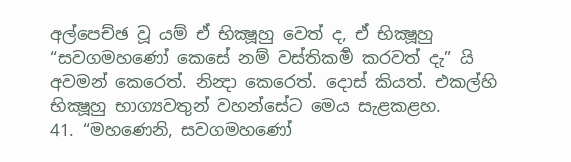අල්පෙච්ඡ වූ යම් ඒ භික්‍ෂූහු වෙත් ද, ඒ භික්‍ෂූහු “සවගමහණෝ කෙසේ නම් වස්තිකර්‍ම කරවත් දැ” යි අවමන් කෙරෙත්. නින්‍දා කෙරෙත්. දොස් කියත්. එකල්හි භික්‍ෂූහු භාග්‍යවතුන් වහන්සේට මෙය සැළකළහ.
41. “මහණෙනි, සවගමහණෝ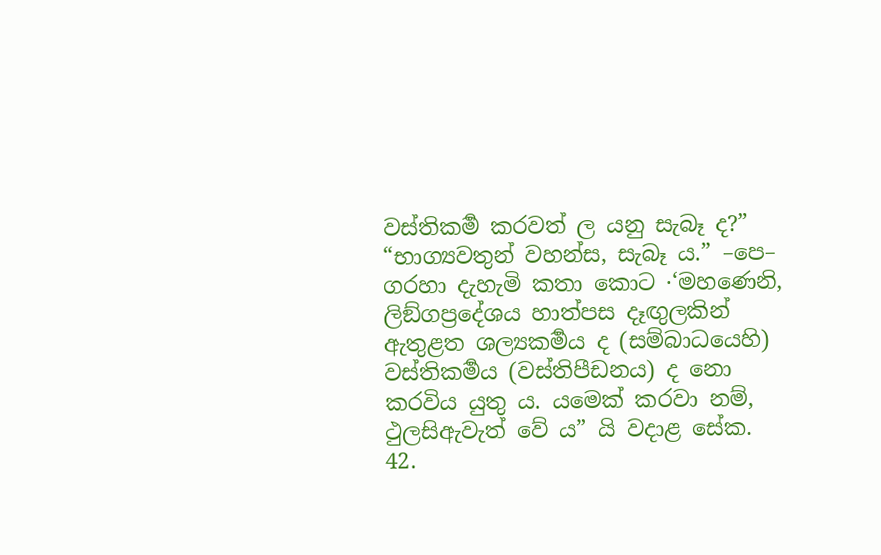වස්තිකර්‍ම කරවත් ල යනු සැබෑ ද?” “භාග්‍යවතුන් වහන්ස, සැබෑ ය.” –පෙ– ගරහා දැහැමි කතා කොට ·‘මහණෙනි, ලිඞ්ගප්‍රදේශය හාත්පස දෑඟුලකින් ඇතුළත ශල්‍යකර්‍මය ද (සම්බාධයෙහි) වස්තිකර්‍මය (වස්තිපීඩනය) ද නො කරවිය යුතු ය. යමෙක් කරවා නම්, ථුලසිඇවැත් වේ ය” යි වදාළ සේක.
42.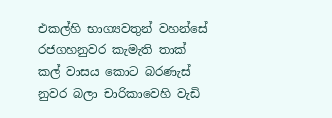එකල්හි භාග්‍යවතුන් වහන්සේ රජගහනුවර කැමැති තාක් කල් වාසය කොට බරණැස් නුවර බලා චාරිකාවෙහි වැඩි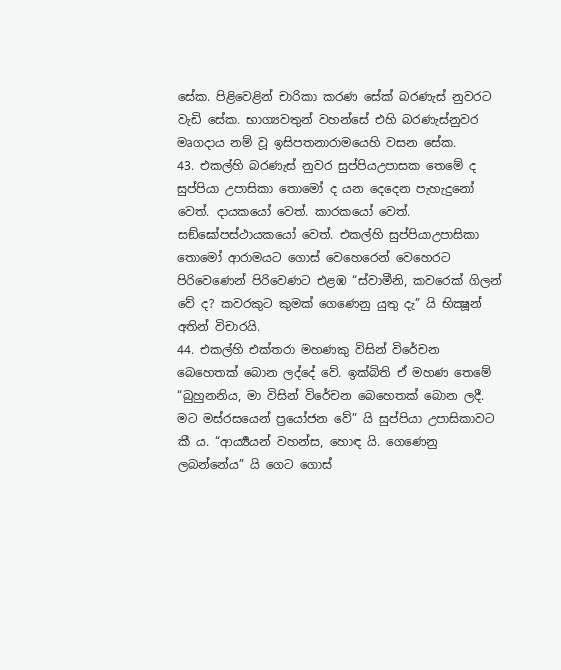සේක. පිළිවෙළින් චාරිකා කරණ සේක් බරණැස් නුවරට වැඩි සේක. භාග්‍යවතුන් වහන්සේ එහි බරණැස්නුවර මෘගදාය නම් වූ ඉසිපතනාරාමයෙහි වසන සේක.
43. එකල්හි බරණැස් නුවර සුප්පියඋපාසක තෙමේ ද සුප්පියා උපාසිකා තොමෝ ද යන දෙදෙන පැහැදුනෝ වෙත්. දායකයෝ වෙත්. කාරකයෝ වෙත්. සඞ්ඝෝපස්ථායකයෝ වෙත්. එකල්හි සුප්පියාඋපාසිකා තොමෝ ආරාමයට ගොස් වෙහෙරෙන් වෙහෙරට පිරිවෙණෙන් පිරිවෙණට එළඹ “ස්වාමීනි, කවරෙක් ගිලන් වේ ද? කවරකුට කුමක් ගෙණෙනු යුතු දැ” යි භික්‍ෂූන් අතින් විචාරයි.
44. එකල්හි එක්තරා මහණකු විසින් විරේචන බෙහෙතක් බොන ලද්දේ වේ. ඉක්බිති ඒ මහණ තෙමේ “බුහුනනිය, මා විසින් විරේචන බෙහෙතක් බොන ලදී. මට මස්රසයෙන් ප්‍රයෝජන වේ” යි සුප්පියා උපාසිකාවට කී ය. “ආර්‍ය්‍යයන් වහන්ස, හොඳ යි. ගෙණෙනු ලබන්නේය” යි ගෙට ගොස්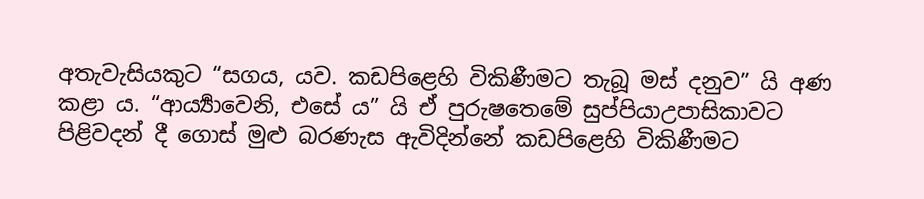අතැවැසියකුට “සගය, යව. කඩපිළෙහි විකිණීමට තැබූ මස් දනුව” යි අණ කළා ය. “ආර්‍ය්‍යාවෙනි, එසේ ය” යි ඒ පුරුෂතෙමේ සුප්පියාඋපාසිකාවට පිළිවදන් දී ගොස් මුළු බරණැස ඇවිදින්නේ කඩපිළෙහි විකිණීමට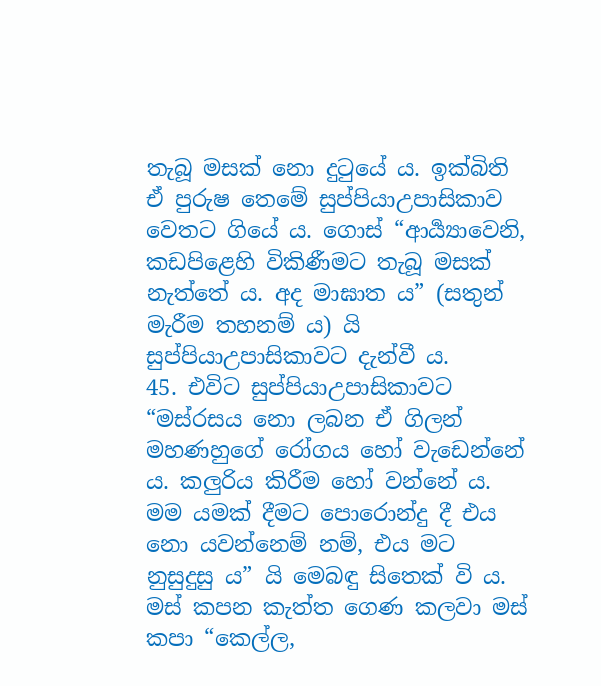තැබූ මසක් නො දුටුයේ ය. ඉක්බිති ඒ පුරුෂ තෙමේ සුප්පියාඋපාසිකාව වෙතට ගියේ ය. ගොස් “ආර්‍ය්‍යාවෙනි, කඩපිළෙහි විකිණීමට තැබූ මසක් නැත්තේ ය. අද මාඝාත ය” (සතුන් මැරීම තහනම් ය) යි සුප්පියාඋපාසිකාවට දැන්වී ය.
45. එවිට සුප්පියාඋපාසිකාවට “මස්රසය නො ලබන ඒ ගිලන් මහණහුගේ රෝගය හෝ වැඩෙන්නේ ය. කලුරිය කිරීම හෝ වන්නේ ය. මම යමක් දීමට පොරොන්දු දී එය නො යවන්නෙම් නම්, එය මට නුසුදුසු ය” යි මෙබඳු සිතෙක් වි ය. මස් කපන කැත්ත ගෙණ කලවා මස් කපා “කෙල්ල,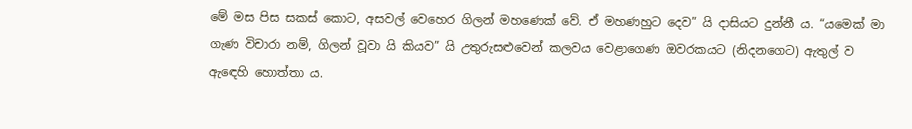මේ මස පිස සකස් කොට, අසවල් වෙහෙර ගිලන් මහණෙක් වේ. ඒ මහණහුට දෙව” යි දාසියට දුන්නී ය. “යමෙක් මා ගැණ විචාරා නම්, ගිලන් වූවා යි කියව” යි උතුරුසළුවෙන් කලවය වෙළාගෙණ ඔවරකයට (නිදනගෙට) ඇතුල් ව ඇඳෙහි හොත්තා ය.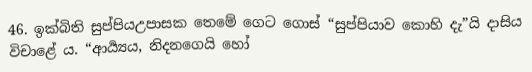46. ඉක්බිති සුප්පියඋපාසක තෙමේ ගෙට ගොස් “සුප්පියාව කොහි දැ”යි දාසිය විචාළේ ය. “ආර්‍ය්‍යය, නිදනගෙයි හෝ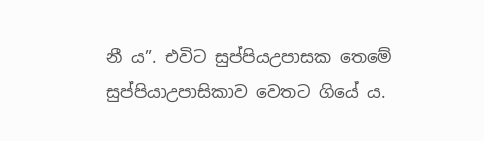නී ය”. එවිට සුප්පියඋපාසක තෙමේ සුප්පියාඋපාසිකාව වෙතට ගියේ ය.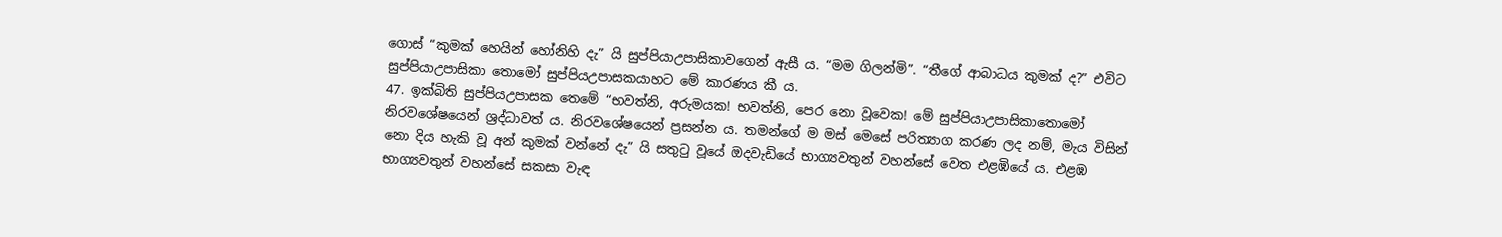ගොස් “කුමක් හෙයින් හෝනිහි දැ” යි සුප්පියාඋපාසිකාවගෙන් ඇසී ය. “මම ගිලන්මි”. “තීගේ ආබාධය කුමක් ද?” එවිට සුප්පියාඋපාසිකා තොමෝ සුප්පියඋපාසකයාහට මේ කාරණය කී ය.
47. ඉක්බිති සුප්පියඋපාසක තෙමේ “භවත්නි, අරුමයක! භවත්නි, පෙර නො වූවෙක! මේ සුප්පියාඋපාසිකාතොමෝ නිරවශේෂයෙන් ශ්‍රද්ධාවත් ය. නිරවශේෂයෙන් ප්‍රසන්න ය. තමන්ගේ ම මස් මෙසේ පරිත්‍යාග කරණ ලද නම්, මැය විසින් නො දිය හැකි වූ අන් කුමක් වන්නේ දැ” යි සතුටු වූයේ ඔදවැඩියේ භාග්‍යවතුන් වහන්සේ වෙත එළඹියේ ය. එළඹ භාග්‍යවතුන් වහන්සේ සකසා වැඳ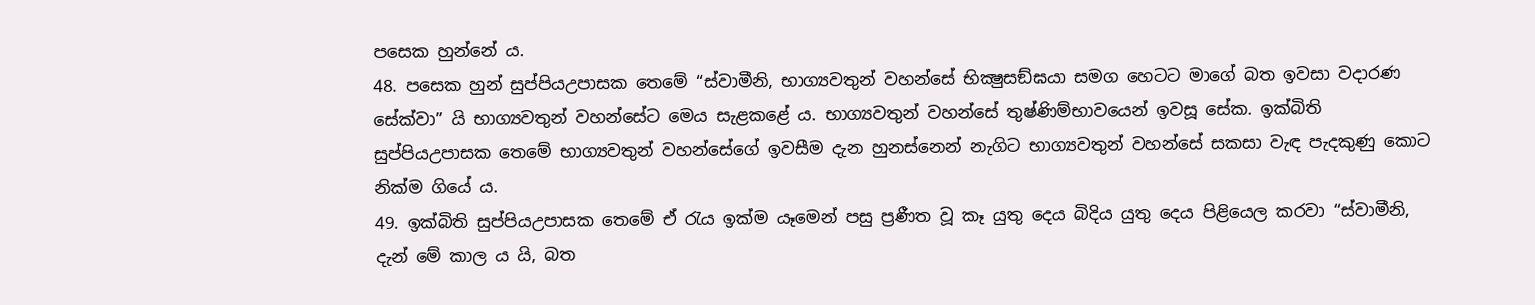පසෙක හුන්නේ ය.
48. පසෙක හුන් සුප්පියඋපාසක තෙමේ “ස්වාමීනි, භාග්‍යවතුන් වහන්සේ භික්‍ෂුසඞ්ඝයා සමග හෙටට මාගේ බත ඉවසා වදාරණ සේක්වා” යි භාග්‍යවතුන් වහන්සේට මෙය සැළකළේ ය. භාග්‍යවතුන් වහන්සේ තුෂ්ණිම්භාවයෙන් ඉවසූ සේක. ඉක්බිති සුප්පියඋපාසක තෙමේ භාග්‍යවතුන් වහන්සේගේ ඉවසීම දැන හුනස්නෙන් නැගිට භාග්‍යවතුන් වහන්සේ සකසා වැඳ පැදකුණු කොට නික්ම ගියේ ය.
49. ඉක්බිති සුප්පියඋපාසක තෙමේ ඒ රැය ඉක්ම යෑමෙන් පසු ප්‍රණීත වූ කෑ යුතු දෙය බිදිය යුතු දෙය පිළියෙල කරවා “ස්වාමීනි, දැන් මේ කාල ය යි, බත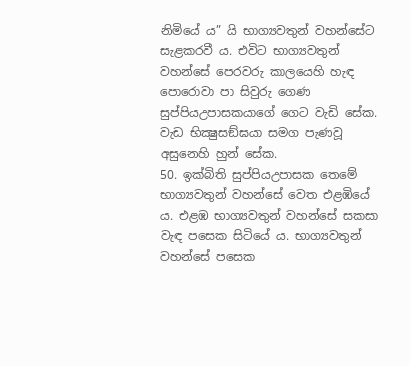නිමියේ ය” යි භාග්‍යවතුන් වහන්සේට සැළකරවී ය. එවිට භාග්‍යවතුන් වහන්සේ පෙරවරු කාලයෙහි හැඳ පොරොවා පා සිවුරු ගෙණ සුප්පියඋපාසකයාගේ ගෙට වැඩි සේක. වැඩ භික්‍ෂුසඞ්ඝයා සමග පැණවූ අසුනෙහි හුන් සේක.
50. ඉක්බිති සුප්පියඋපාසක තෙමේ භාග්‍යවතුන් වහන්සේ වෙත එළඹියේ ය. එළඹ භාග්‍යවතුන් වහන්සේ සකසා වැඳ පසෙක සිටියේ ය. භාග්‍යවතුන් වහන්සේ පසෙක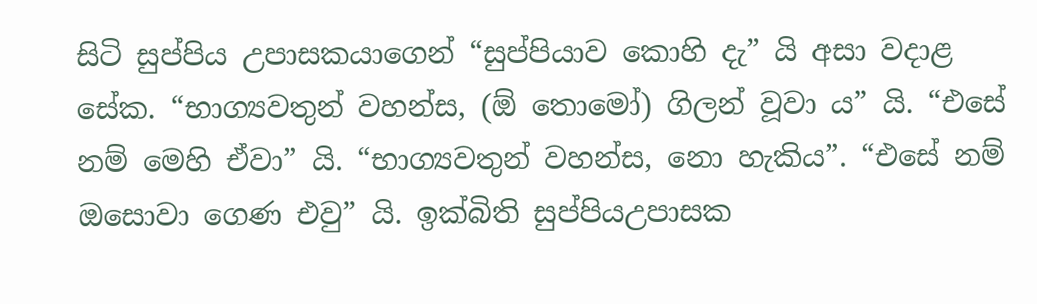සිටි සුප්පිය උපාසකයාගෙන් “සුප්පියාව කොහි දැ” යි අසා වදාළ සේක. “භාග්‍යවතුන් වහන්ස, (ඕ තොමෝ) ගිලන් වූවා ය” යි. “එසේ නම් මෙහි ඒවා” යි. “භාග්‍යවතුන් වහන්ස, නො හැකිය”. “එසේ නම් ඔසොවා ගෙණ එවු” යි. ඉක්බිති සුප්පියඋපාසක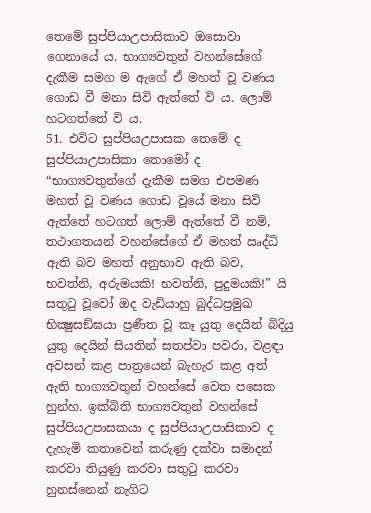තෙමේ සුප්පියාඋපාසිකාව ඔසොවා ගෙනායේ ය. භාග්‍යවතුන් වහන්සේගේ දැකීම සමග ම ඇගේ ඒ මහත් වූ වණය ගොඩ වී මනා සිවි ඇත්තේ වි ය. ලොම් හටගත්තේ වි ය.
51. එවිට සුප්පියඋපාසක තෙමේ ද සුප්පියාඋපාසිකා තොමෝ ද “භාග්‍යවතුන්ගේ දැකීම සමග එපමණ මහත් වූ වණය ගොඩ වූයේ මනා සිවි ඇත්තේ හටගත් ලොම් ඇත්තේ වී නම්, තථාගතයන් වහන්සේගේ ඒ මහත් ඍද්ධි ඇති බව මහත් අනුභාව ඇති බව, භවත්නි, අරුමයකි! භවත්නි, පුදුමයකි!” යි සතුටු වූවෝ ඔද වැඩියාහු බුද්ධප්‍රමුඛ භික්‍ෂුසඞ්ඝයා ප්‍රණීත වූ කෑ යුතු දෙයින් බිදියු යුතු දෙයින් සියතින් සතප්වා පවරා, වළඳා අවසන් කළ පාත්‍රයෙන් බැහැර කළ අත් ඇති භාග්‍යවතුන් වහන්සේ වෙත පසෙක හුන්හ. ඉක්බිති භාග්‍යවතුන් වහන්සේ සුප්පියඋපාසකයා ද සුප්පියාඋපාසිකාව ද දැහැමි කතාවෙන් කරුණු දක්වා සමාදන් කරවා තියුණු කරවා සතුටු කරවා හුනස්නෙන් නැගිට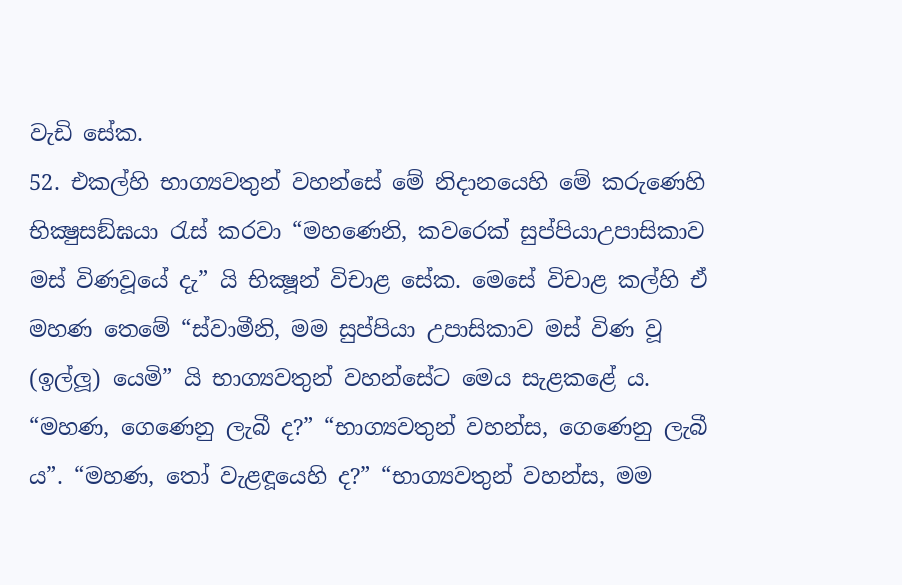වැඩි සේක.
52. එකල්හි භාග්‍යවතුන් වහන්සේ මේ නිදානයෙහි මේ කරුණෙහි භික්‍ෂුසඞ්ඝයා රැස් කරවා “මහණෙනි, කවරෙක් සුප්පියාඋපාසිකාව මස් විණවූයේ දැ” යි භික්‍ෂූන් විචාළ සේක. මෙසේ විචාළ කල්හි ඒ මහණ තෙමේ “ස්වාමීනි, මම සුප්පියා උපාසිකාව මස් විණ වූ (ඉල්ලූ) යෙමි” යි භාග්‍යවතුන් වහන්සේට මෙය සැළකළේ ය. “මහණ, ගෙණෙනු ලැබී ද?” “භාග්‍යවතුන් වහන්ස, ගෙණෙනු ලැබී ය”. “මහණ, තෝ වැළඳූයෙහි ද?” “භාග්‍යවතුන් වහන්ස, මම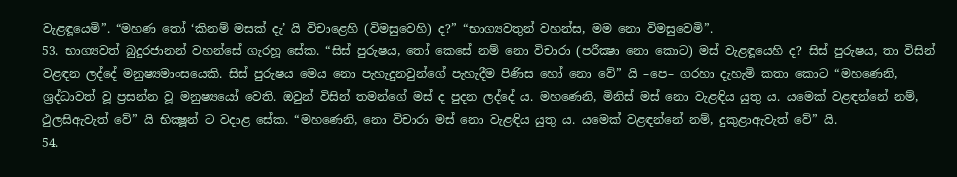වැළඳූයෙමි”. “මහණ තෝ ‘කිනම් මසක් දැ’ යි විචාළෙහි (විමසුවෙහි) ද?” “භාග්‍යවතුන් වහන්ස, මම නො විමසුවෙමි”.
53. භාග්‍යවත් බුදුරජානන් වහන්සේ ගැරහූ සේක. “සිස් පුරුෂය, තෝ කෙසේ නම් නො විචාරා (පරීක්‍ෂා නො කොට) මස් වැළඳූයෙහි ද? සිස් පුරුෂය, තා විසින් වළඳන ලද්දේ මනුෂ්‍යමාංසයෙකි. සිස් පුරුෂය මෙය නො පැහැදුනවුන්ගේ පැහැදීම පිණිස හෝ නො වේ” යි –පෙ– ගරහා දැහැමි කතා කොට “මහණෙනි, ශ්‍රද්ධාවත් වූ ප්‍රසන්න වූ මනුෂ්‍යයෝ වෙති. ඔවුන් විසින් තමන්ගේ මස් ද පුදන ලද්දේ ය. මහණෙනි, මිනිස් මස් නො වැළඳිය යුතු ය. යමෙක් වළඳන්නේ නම්, ථුලසිඇවැත් වේ” යි භික්‍ෂූන් ට වදාළ සේක. “මහණෙනි, නො විචාරා මස් නො වැළඳිය යුතු ය. යමෙක් වළඳන්නේ නම්, දුකුළාඇවැත් වේ” යි.
54.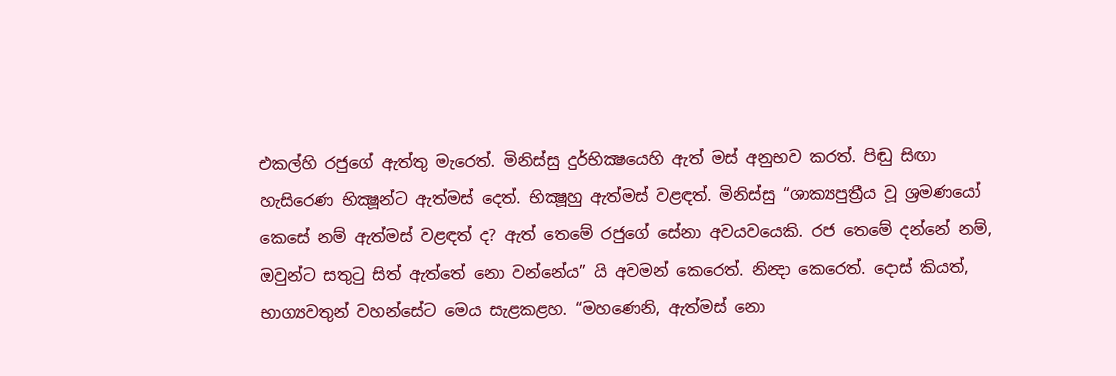එකල්හි රජුගේ ඇත්තු මැරෙත්. මිනිස්සු දුර්භික්‍ෂයෙහි ඇත් මස් අනුභව කරත්. පිඬු සිඟා හැසිරෙණ භික්‍ෂූන්ට ඇත්මස් දෙත්. භික්‍ෂූහු ඇත්මස් වළඳත්. මිනිස්සු “ශාක්‍යපුත්‍රීය වූ ශ්‍රමණයෝ කෙසේ නම් ඇත්මස් වළඳත් ද? ඇත් තෙමේ රජුගේ සේනා අවයවයෙකි. රජ තෙමේ දන්නේ නම්, ඔවුන්ට සතුටු සිත් ඇත්තේ නො වන්නේය” යි අවමන් කෙරෙත්. නින්‍දා කෙරෙත්. දොස් කියත්, භාග්‍යවතුන් වහන්සේට මෙය සැළකළහ. “මහණෙනි, ඇත්මස් නො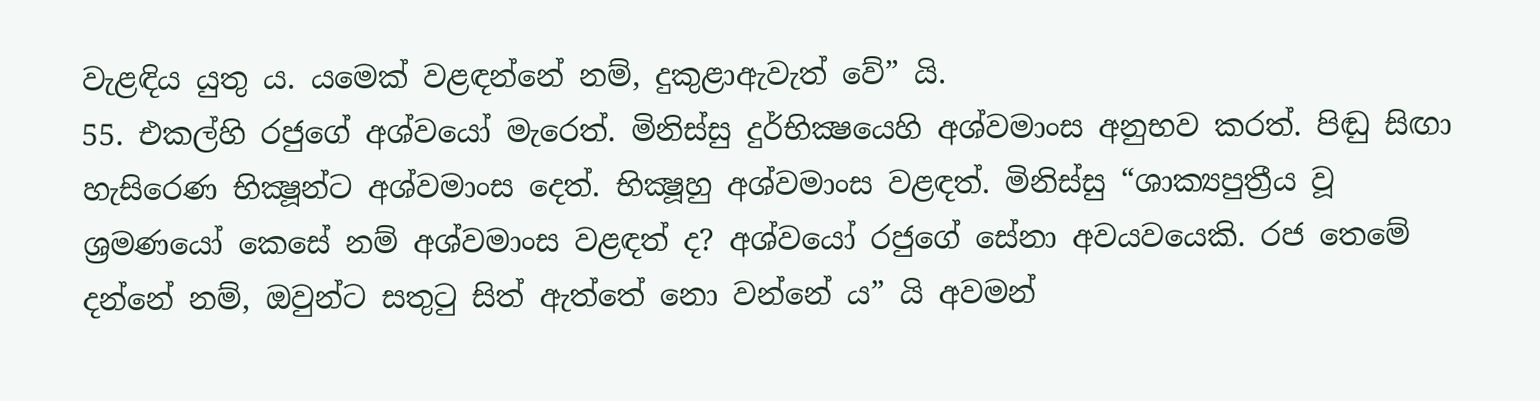වැළඳිය යුතු ය. යමෙක් වළඳන්නේ නම්, දුකුළාඇවැත් වේ” යි.
55. එකල්හි රජුගේ අශ්වයෝ මැරෙත්. මිනිස්සු දුර්භික්‍ෂයෙහි අශ්වමාංස අනුභව කරත්. පිඬු සිඟා හැසිරෙණ භික්‍ෂූන්ට අශ්වමාංස දෙත්. භික්‍ෂූහු අශ්වමාංස වළඳත්. මිනිස්සු “ශාක්‍යපුත්‍රීය වූ ශ්‍රමණයෝ කෙසේ නම් අශ්වමාංස වළඳත් ද? අශ්වයෝ රජුගේ සේනා අවයවයෙකි. රජ තෙමේ දන්නේ නම්, ඔවුන්ට සතුටු සිත් ඇත්තේ නො වන්නේ ය” යි අවමන්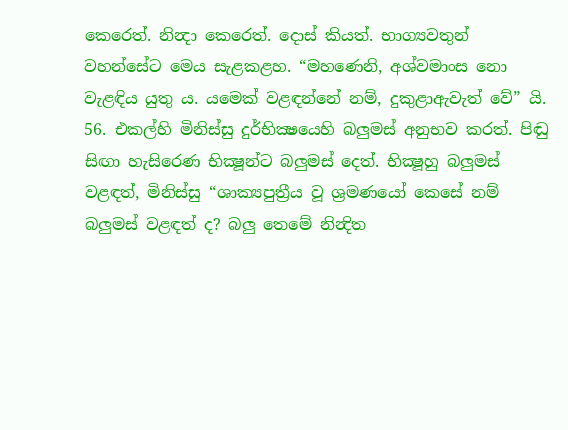කෙරෙත්. නින්‍දා කෙරෙත්. දොස් කියත්. භාග්‍යවතුන් වහන්සේට මෙය සැළකළහ. “මහණෙනි, අශ්වමාංස නො වැළඳිය යුතු ය. යමෙක් වළඳන්නේ නම්, දුකුළාඇවැත් වේ” යි.
56. එකල්හි මිනිස්සු දුර්භික්‍ෂයෙහි බලුමස් අනුභව කරත්. පිඬු සිඟා හැසිරෙණ භික්‍ෂූන්ට බලුමස් දෙත්. භික්‍ෂූහු බලුමස් වළඳත්, මිනිස්සු “ශාක්‍යපුත්‍රීය වූ ශ්‍රමණයෝ කෙසේ නම් බලුමස් වළඳත් ද? බලු තෙමේ නින්‍දිත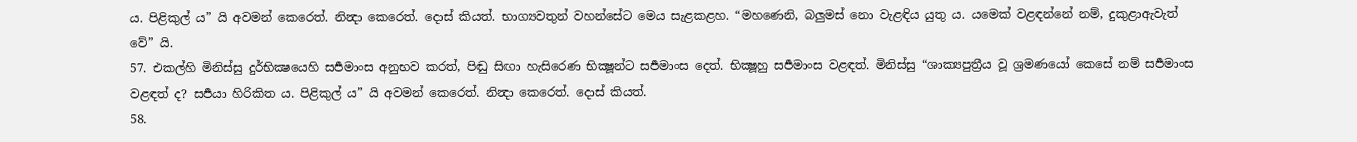ය. පිළිකුල් ය” යි අවමන් කෙරෙත්. නින්‍දා කෙරෙත්. දොස් කියත්. භාග්‍යවතුන් වහන්සේට මෙය සැළකළහ. “මහණෙනි, බලුමස් නො වැළඳිය යුතු ය. යමෙක් වළඳන්නේ නම්, දුකුළාඇවැත් වේ” යි.
57. එකල්හි මිනිස්සු දුර්භික්‍ෂයෙහි සර්‍පමාංස අනුභව කරත්, පිඬු සිඟා හැසිරෙණ භික්‍ෂූන්ට සර්‍පමාංස දෙත්. භික්‍ෂූහු සර්‍පමාංස වළඳත්. මිනිස්සු “ශාක්‍යපුත්‍රීය වූ ශ්‍රමණයෝ කෙසේ නම් සර්‍පමාංස වළඳත් ද? සර්‍පයා හිරිකිත ය. පිළිකුල් ය” යි අවමන් කෙරෙත්. නින්‍දා කෙරෙත්. දොස් කියත්.
58.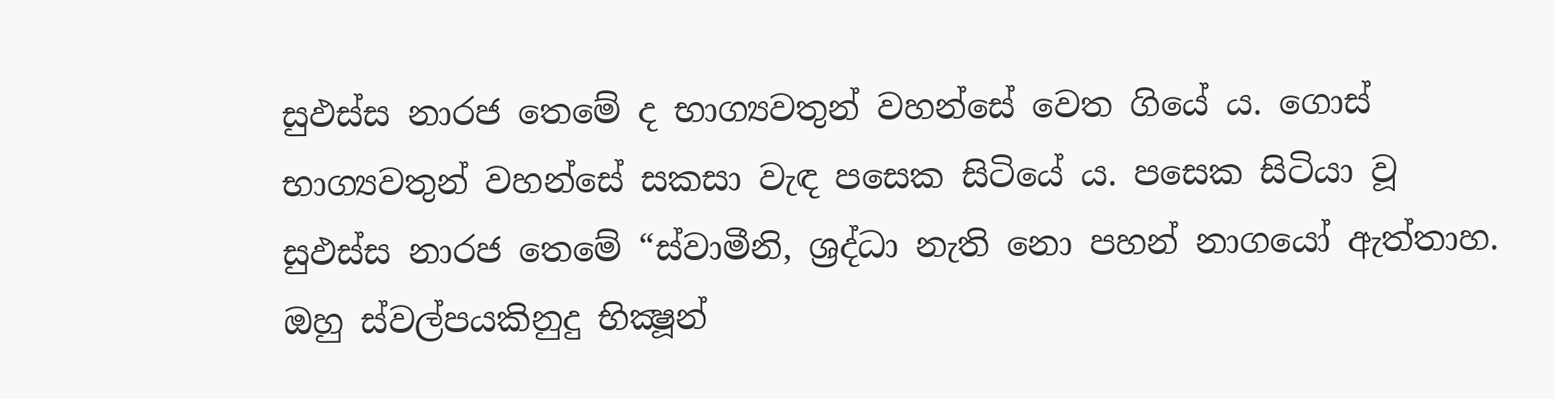සුඵස්ස නාරජ තෙමේ ද භාග්‍යවතුන් වහන්සේ වෙත ගියේ ය. ගොස් භාග්‍යවතුන් වහන්සේ සකසා වැඳ පසෙක සිටියේ ය. පසෙක සිටියා වූ සුඵස්ස නාරජ තෙමේ “ස්වාමීනි, ශ්‍රද්ධා නැති නො පහන් නාගයෝ ඇත්තාහ. ඔහු ස්වල්පයකිනුදු භික්‍ෂූන්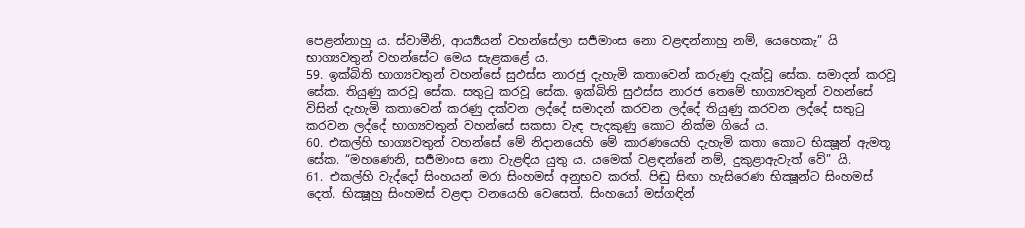පෙළන්නාහු ය. ස්වාමීනි, ආර්‍ය්‍යයන් වහන්සේලා සර්‍පමාංස නො වළඳන්නාහු නම්, යෙහෙකැ” යි භාග්‍යවතුන් වහන්සේට මෙය සැළකළේ ය.
59. ඉක්බිති භාග්‍යවතුන් වහන්සේ සුඵස්ස නාරජු දැහැමි කතාවෙන් කරුණු දැක්වූ සේක. සමාදන් කරවූ සේක. තියුණු කරවූ සේක. සතුටු කරවූ සේක. ඉක්බිති සුඵස්ස නාරජ තෙමේ භාග්‍යවතුන් වහන්සේ විසින් දැහැමි කතාවෙන් කරණු දක්වන ලද්දේ සමාදන් කරවන ලද්දේ තියුණු කරවන ලද්දේ සතුටු කරවන ලද්දේ භාග්‍යවතුන් වහන්සේ සකසා වැඳ පැදකුණු කොට නික්ම ගියේ ය.
60. එකල්හි භාග්‍යවතුන් වහන්සේ මේ නිදානයෙහි මේ කාරණයෙහි දැහැමි කතා කොට භික්‍ෂූන් ඇමතූ සේක. “මහණෙනි, සර්‍පමාංස නො වැළඳිය යුතු ය. යමෙක් වළඳන්නේ නම්, දුකුළාඇවැත් වේ” යි.
61. එකල්හි වැද්දෝ සිංහයන් මරා සිංහමස් අනුභව කරත්. පිඬු සිඟා හැසිරෙණ භික්‍ෂූන්ට සිංහමස් දෙත්. භික්‍ෂූහු සිංහමස් වළඳා වනයෙහි වෙසෙත්. සිංහයෝ මස්ගඳින්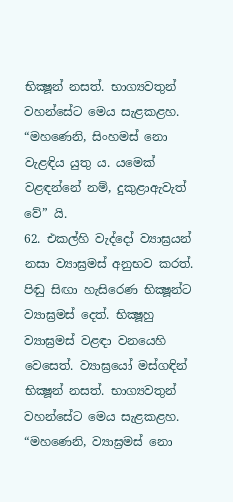භික්‍ෂූන් නසත්. භාග්‍යවතුන් වහන්සේට මෙය සැළකළහ. “මහණෙනි, සිංහමස් නො වැළඳිය යුතු ය. යමෙක් වළඳන්නේ නම්, දුකුළාඇවැත් වේ” යි.
62. එකල්හි වැද්දෝ ව්‍යාඝ්‍රයන් නසා ව්‍යාඝ්‍රමස් අනුභව කරත්. පිඬු සිඟා හැසිරෙණ භික්‍ෂූන්ට ව්‍යාඝ්‍රමස් දෙත්. භික්‍ෂූහු ව්‍යාඝ්‍රමස් වළඳා වනයෙහි වෙසෙත්. ව්‍යාඝ්‍රයෝ මස්ගඳින් භික්‍ෂූන් නසත්. භාග්‍යවතුන් වහන්සේට මෙය සැළකළහ. “මහණෙනි, ව්‍යාඝ්‍රමස් නො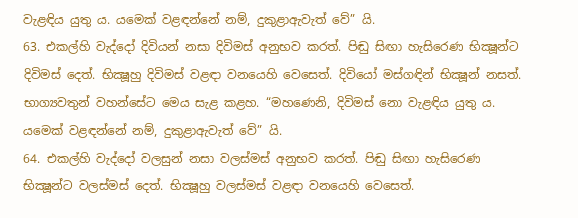වැළඳිය යුතු ය. යමෙක් වළඳන්නේ නම්, දුකුළාඇවැත් වේ” යි.
63. එකල්හි වැද්දෝ දිවියන් නසා දිවිමස් අනුභව කරත්. පිඬු සිඟා හැසිරෙණ භික්‍ෂූන්ට දිවිමස් දෙත්. භික්‍ෂූහු දිවිමස් වළඳා වනයෙහි වෙසෙත්. දිවියෝ මස්ගඳින් භික්‍ෂූන් නසත්. භාග්‍යවතුන් වහන්සේට මෙය සැළ කළහ. “මහණෙනි, දිවිමස් නො වැළඳිය යුතු ය. යමෙක් වළඳන්නේ නම්, දුකුළාඇවැත් වේ” යි.
64. එකල්හි වැද්දෝ වලසුන් නසා වලස්මස් අනුභව කරත්. පිඬු සිඟා හැසිරෙණ භික්‍ෂූන්ට වලස්මස් දෙත්. භික්‍ෂූහු වලස්මස් වළඳා වනයෙහි වෙසෙත්.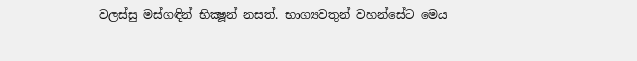වලස්සු මස්ගඳින් භික්‍ෂූන් නසත්. භාග්‍යවතුන් වහන්සේට මෙය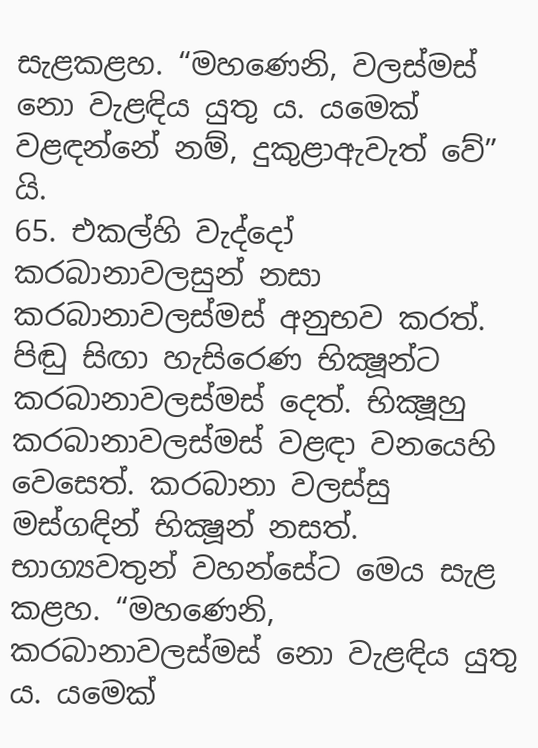සැළකළහ. “මහණෙනි, වලස්මස් නො වැළඳිය යුතු ය. යමෙක් වළඳන්නේ නම්, දුකුළාඇවැත් වේ” යි.
65. එකල්හි වැද්දෝ කරබානාවලසුන් නසා කරබානාවලස්මස් අනුභව කරත්. පිඬු සිඟා හැසිරෙණ භික්‍ෂූන්ට කරබානාවලස්මස් දෙත්. භික්‍ෂූහු කරබානාවලස්මස් වළඳා වනයෙහි වෙසෙත්. කරබානා වලස්සු මස්ගඳින් භික්‍ෂූන් නසත්. භාග්‍යවතුන් වහන්සේට මෙය සැළ කළහ. “මහණෙනි, කරබානාවලස්මස් නො වැළඳිය යුතු ය. යමෙක්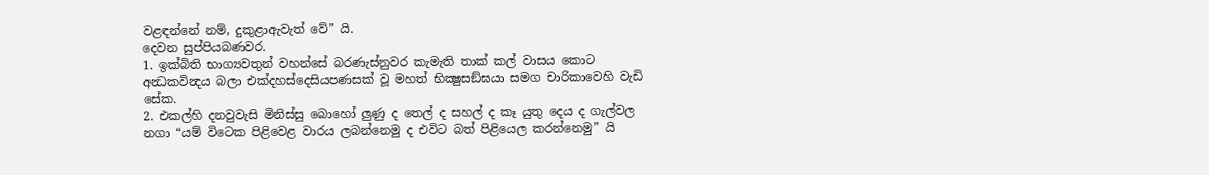වළඳන්නේ නම්, දුකුළාඇවැත් වේ” යි.
දෙවන සුප්පියබණවර.
1. ඉක්බිති භාග්‍යවතුන් වහන්සේ බරණැස්නුවර කැමැති තාක් කල් වාසය කොට අන්‍ධකවින්‍දය බලා එක්දහස්දෙසියපණසක් වූ මහත් භික්‍ෂුසඞ්ඝයා සමග චාරිකාවෙහි වැඩි සේක.
2. එකල්හි දනවුවැසි මිනිස්සු බොහෝ ලුණු ද තෙල් ද සහල් ද කෑ යුතු දෙය ද ගැල්වල නගා “යම් විටෙක පිළිවෙළ වාරය ලබන්නෙමු ද එවිට බත් පිළියෙල කරන්නෙමු” යි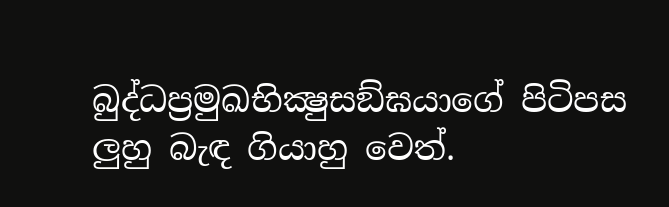බුද්ධප්‍රමුඛභික්‍ෂුසඞ්ඝයාගේ පිටිපස ලුහු බැඳ ගියාහු වෙත්.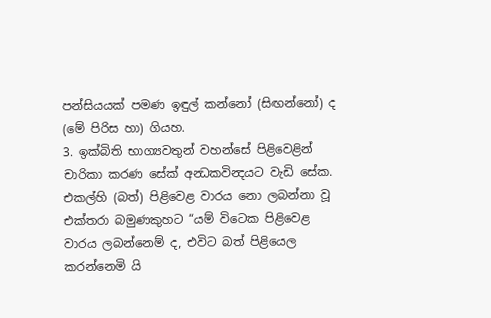පන්සියයක් පමණ ඉඳුල් කන්නෝ (සිඟන්නෝ) ද (මේ පිරිස හා) ගියහ.
3. ඉක්බිති භාග්‍යවතුන් වහන්සේ පිළිවෙළින් චාරිකා කරණ සේක් අන්‍ධකවින්‍දයට වැඩි සේක. එකල්හි (බත්) පිළිවෙළ වාරය නො ලබන්නා වූ එක්තරා බමුණකුහට “යම් විටෙක පිළිවෙළ වාරය ලබන්නෙම් ද, එවිට බත් පිළියෙල කරන්නෙමි යි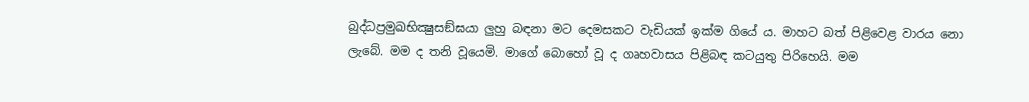බුද්ධප්‍රමුඛභික්‍ෂුසඞ්ඝයා ලුහු බඳනා මට දෙමසකට වැඩියක් ඉක්ම ගියේ ය. මාහට බත් පිළිවෙළ වාරය නො ලැබේ. මම ද තනි වූයෙමි. මාගේ බොහෝ වූ ද ගෘහවාසය පිළිබඳ කටයුතු පිරිහෙයි. මම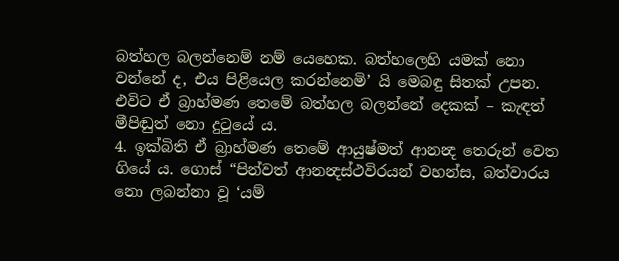බත්හල බලන්නෙම් නම් යෙහෙක. බත්හලෙහි යමක් නො වන්නේ ද, එය පිළියෙල කරන්නෙමි’ යි මෙබඳු සිතක් උපන. එවිට ඒ බ්‍රාහ්මණ තෙමේ බත්හල බලන්නේ දෙකක් – කැඳත් මීපිඬුත් නො දුටුයේ ය.
4. ඉක්බිති ඒ බ්‍රාහ්මණ තෙමේ ආයුෂ්මත් ආනන්‍ද තෙරුන් වෙත ගියේ ය. ගොස් “පින්වත් ආනන්‍දස්ථවිරයන් වහන්ස, බත්වාරය නො ලබන්නා වූ ‘යම්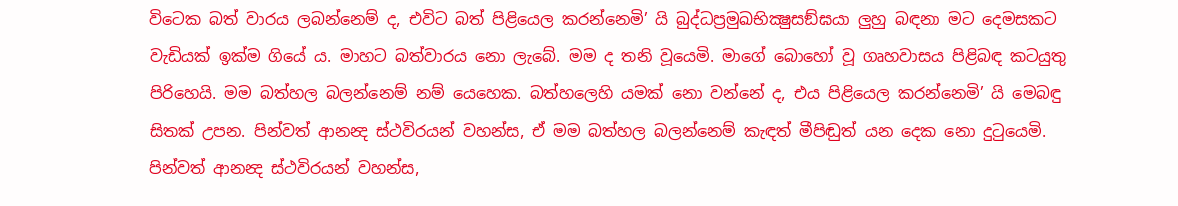විටෙක බත් වාරය ලබන්නෙම් ද, එවිට බත් පිළියෙල කරන්නෙමි’ යි බුද්ධප්‍රමුඛභික්‍ෂුසඞ්ඝයා ලුහු බඳනා මට දෙමසකට වැඩියක් ඉක්ම ගියේ ය. මාහට බත්වාරය නො ලැබේ. මම ද තනි වූයෙමි. මාගේ බොහෝ වූ ගෘහවාසය පිළිබඳ කටයුතු පිරිහෙයි. මම බත්හල බලන්නෙම් නම් යෙහෙක. බත්හලෙහි යමක් නො වන්නේ ද, එය පිළියෙල කරන්නෙමි’ යි මෙබඳු සිතක් උපන. පින්වත් ආනන්‍ද ස්ථවිරයන් වහන්ස, ඒ මම බත්හල බලන්නෙම් කැඳත් මීපිඬුත් යන දෙක නො දුටුයෙමි. පින්වත් ආනන්‍ද ස්ථවිරයන් වහන්ස,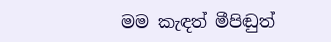මම කැඳත් මීපිඬුත්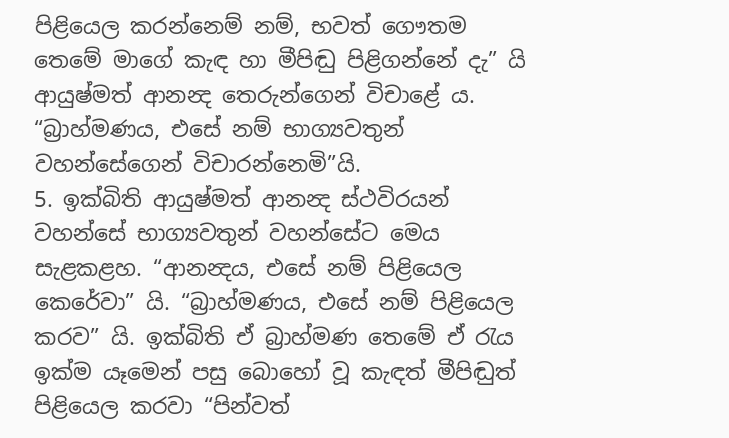පිළියෙල කරන්නෙම් නම්, භවත් ගෞතම තෙමේ මාගේ කැඳ හා මීපිඬු පිළිගන්නේ දැ” යි ආයුෂ්මත් ආනන්‍ද තෙරුන්ගෙන් විචාළේ ය. “බ්‍රාහ්මණය, එසේ නම් භාග්‍යවතුන් වහන්සේගෙන් විචාරන්නෙමි”යි.
5. ඉක්බිති ආයුෂ්මත් ආනන්‍ද ස්ථවිරයන් වහන්සේ භාග්‍යවතුන් වහන්සේට මෙය සැළකළහ. “ආනන්‍දය, එසේ නම් පිළියෙල කෙරේවා” යි. “බ්‍රාහ්මණය, එසේ නම් පිළියෙල කරව” යි. ඉක්බිති ඒ බ්‍රාහ්මණ තෙමේ ඒ රැය ඉක්ම යෑමෙන් පසු බොහෝ වූ කැඳත් මීපිඬුත් පිළියෙල කරවා “පින්වත්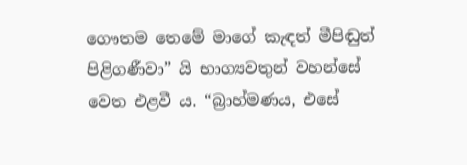ගෞතම තෙමේ මාගේ කැඳත් මීපිඬුත් පිළිගණීවා” යි භාග්‍යවතුන් වහන්සේ වෙත එළවී ය. “බ්‍රාහ්මණය, එසේ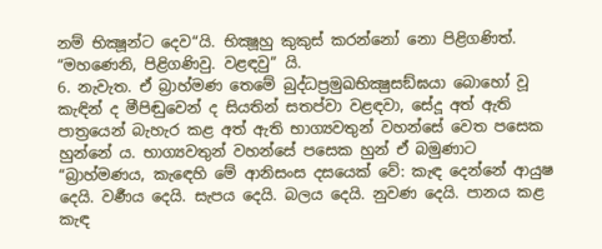නම් භික්‍ෂූන්ට දෙව“යි. භික්‍ෂූහු කුකුස් කරන්නෝ නො පිළිගණිත්. “මහණෙනි, පිළිගණිවු. වළඳවු” යි.
6. නැවැත. ඒ බ්‍රාහ්මණ තෙමේ බුද්ධප්‍රමුඛභික්‍ෂුසඞ්ඝයා බොහෝ වූ කැඳින් ද මීපිඬුවෙන් ද සියතින් සතප්වා වළඳවා, සේදූ අත් ඇති පාත්‍රයෙන් බැහැර කළ අත් ඇති භාග්‍යවතුන් වහන්සේ වෙත පසෙක හුන්නේ ය. භාග්‍යවතුන් වහන්සේ පසෙක හුන් ඒ බමුණාට “බ්‍රාහ්මණය, කැඳෙහි මේ ආනිසංස දසයෙක් වේ: කැඳ දෙන්නේ ආයුෂ දෙයි. වර්‍ණය දෙයි. සැපය දෙයි. බලය දෙයි. නුවණ දෙයි. පානය කළ කැඳ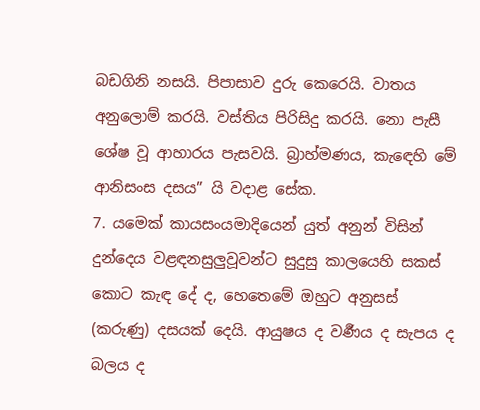බඩගිනි නසයි. පිපාසාව දුරු කෙරෙයි. වාතය අනුලොම් කරයි. වස්තිය පිරිසිදු කරයි. නො පැසී ශේෂ වූ ආහාරය පැසවයි. බ්‍රාහ්මණය, කැඳෙහි මේ ආනිසංස දසය” යි වදාළ සේක.
7. යමෙක් කායසංයමාදියෙන් යුත් අනුන් විසින් දුන්දෙය වළඳනසුලුවූවන්ට සුදුසු කාලයෙහි සකස් කොට කැඳ දේ ද, හෙතෙමේ ඔහුට අනුසස් (කරුණු) දසයක් දෙයි. ආයුෂය ද වර්‍ණය ද සැපය ද බලය ද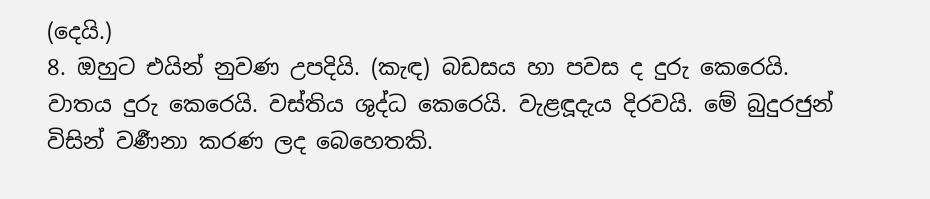(දෙයි.)
8. ඔහුට එයින් නුවණ උපදියි. (කැඳ) බඩසය හා පවස ද දුරු කෙරෙයි. වාතය දුරු කෙරෙයි. වස්තිය ශුද්ධ කෙරෙයි. වැළඳූදැය දිරවයි. මේ බුදුරජුන් විසින් වර්‍ණනා කරණ ලද බෙහෙතකි.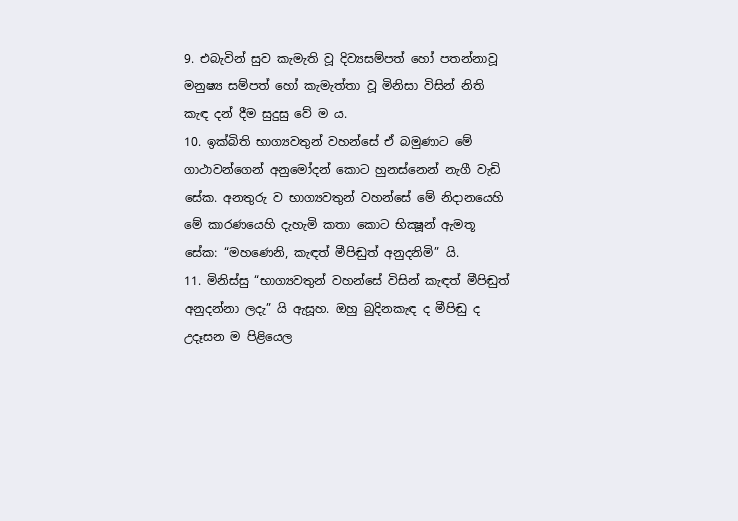9. එබැවින් සුව කැමැති වූ දිව්‍යසම්පත් හෝ පතන්නාවූ මනුෂ්‍ය සම්පත් හෝ කැමැත්තා වූ මිනිසා විසින් නිති කැඳ දන් දීම සුදුසු වේ ම ය.
10. ඉක්බිති භාග්‍යවතුන් වහන්සේ ඒ බමුණාට මේ ගාථාවන්ගෙන් අනුමෝදන් කොට හුනස්නෙන් නැගී වැඩි සේක. අනතුරු ව භාග්‍යවතුන් වහන්සේ මේ නිදානයෙහි මේ කාරණයෙහි දැහැමි කතා කොට භික්‍ෂූන් ඇමතූ සේක: “මහණෙනි, කැඳත් මීපිඬුත් අනුදනිමි” යි.
11. මිනිස්සු “භාග්‍යවතුන් වහන්සේ විසින් කැඳත් මීපිඬුත් අනුදන්නා ලදැ” යි ඇසූහ. ඔහු බුදිනකැඳ ද මීපිඬු ද උදෑසන ම පිළියෙල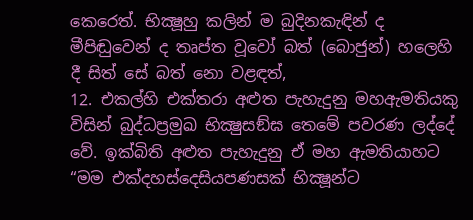කෙරෙත්. භික්‍ෂූහු කලින් ම බුදිනකැඳින් ද මීපිඬුවෙන් ද තෘප්ත වූවෝ බත් (බොජුන්) හලෙහි දී සිත් සේ බත් නො වළඳත්,
12. එකල්හි එක්තරා අළුත පැහැදුනු මහඇමතියකු විසින් බුද්ධප්‍රමුඛ භික්‍ෂුසඞ්ඝ තෙමේ පවරණ ලද්දේ වේ. ඉක්බිති අළුත පැහැදුනු ඒ මහ ඇමතියාහට “මම එක්දහස්දෙසියපණසක් භික්‍ෂූන්ට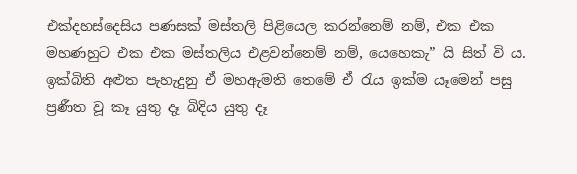එක්දහස්දෙසිය පණසක් මස්තලි පිළියෙල කරන්නෙම් නම්, එක එක මහණහුට එක එක මස්තලිය එළවන්නෙම් නම්, යෙහෙකැ” යි සිත් වි ය. ඉක්බිති අළුත පැහැදුනු ඒ මහඇමති තෙමේ ඒ රැය ඉක්ම යෑමෙන් පසු ප්‍රණීත වූ කෑ යුතු දෑ බිදිය යුතු දෑ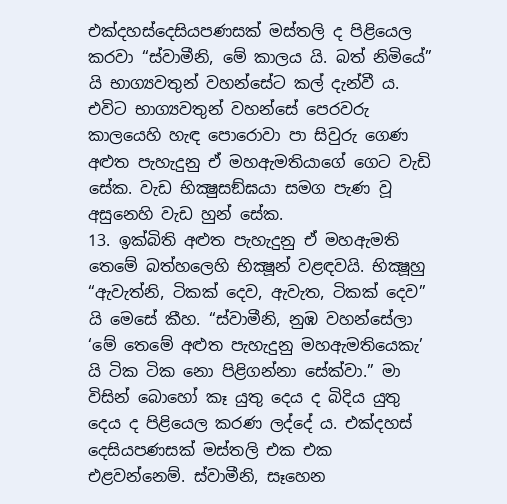එක්දහස්දෙසියපණසක් මස්තලි ද පිළියෙල කරවා “ස්වාමීනි, මේ කාලය යි. බත් නිමියේ” යි භාග්‍යවතුන් වහන්සේට කල් දැන්වී ය. එවිට භාග්‍යවතුන් වහන්සේ පෙරවරු කාලයෙහි හැඳ පොරොවා පා සිවුරු ගෙණ අළුත පැහැදුනු ඒ මහඇමතියාගේ ගෙට වැඩි සේක. වැඩ භික්‍ෂුසඞ්ඝයා සමග පැණ වූ අසුනෙහි වැඩ හුන් සේක.
13. ඉක්බිති අළුත පැහැදුනු ඒ මහඇමති තෙමේ බත්හලෙහි භික්‍ෂූන් වළඳවයි. භික්‍ෂූහු “ඇවැත්නි, ටිකක් දෙව, ඇවැත, ටිකක් දෙව” යි මෙසේ කීහ. “ස්වාමීනි, නුඹ වහන්සේලා ‘මේ තෙමේ අළුත පැහැදුනු මහඇමතියෙකැ’ යි ටික ටික නො පිළිගන්නා සේක්වා.” මා විසින් බොහෝ කෑ යුතු දෙය ද බිදිය යුතු දෙය ද පිළියෙල කරණ ලද්දේ ය. එක්දහස් දෙසියපණසක් මස්තලි එක එක එළවන්නෙම්. ස්වාමීනි, සෑහෙන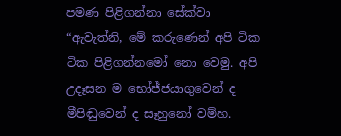පමණ පිළිගන්නා සේක්වා “ඇවැත්නි, මේ කරුණෙන් අපි ටික ටික පිළිගන්නමෝ නො වෙමු. අපි උදෑසන ම භෝජ්ජයාගුවෙන් ද මීපිඬුවෙන් ද සෑහුනෝ වම්හ.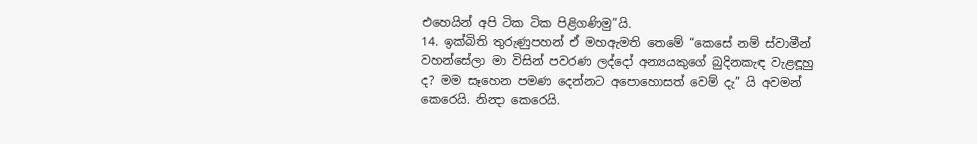එහෙයින් අපි ටික ටික පිළිගණිමු”යි.
14. ඉක්බිති තුරුණුපහන් ඒ මහඇමති තෙමේ “කෙසේ නම් ස්වාමීන් වහන්සේලා මා විසින් පවරණ ලද්දෝ අන්‍යයකුගේ බුදිනකැඳ වැළඳූහු ද? මම සෑහෙන පමණ දෙන්නට අපොහොසත් වෙම් දැ” යි අවමන් කෙරෙයි. නින්‍දා කෙරෙයි.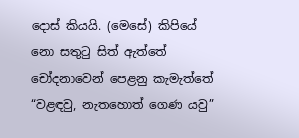දොස් කියයි. (මෙසේ) කිපියේ නො සතුටු සිත් ඇත්තේ චෝදනාවෙන් පෙළනු කැමැත්තේ “වළඳවු, නැතහොත් ගෙණ යවු”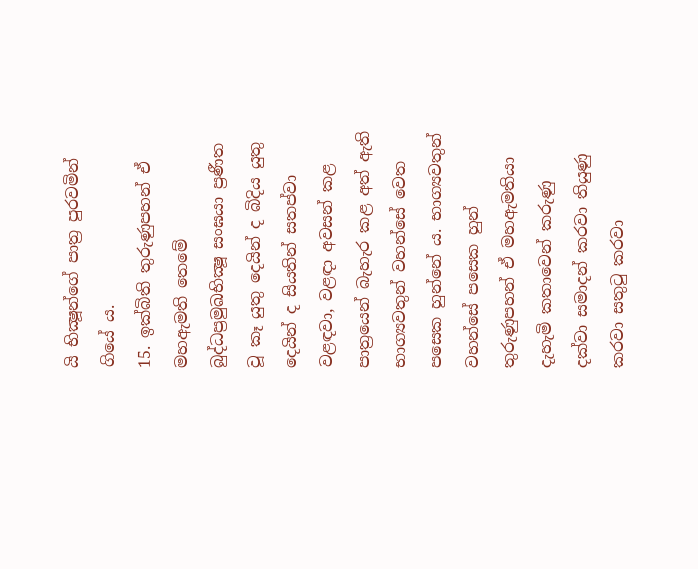යි භික්‍ෂූන්ගේ පාත්‍ර පුරවමින් ගියේ ය.
15. ඉක්බිති තුරුණුපහන් ඒ මහඇමති තෙමේ බුද්ධප්‍රමුඛභික්‍ෂූ සංඝයා ප්‍රණීත වූ කෑ යුතු දෙයින් ද බිදිය යුතු දෙයින් ද සියතින් සතප්වා වළඳවා, වළඳා අවසන් කළ පාත්‍රයෙන් බැහැර කළ අත් ඇති භාග්‍යවතුන් වහන්සේ වෙත පසෙක හුන්නේ ය. භාග්‍යවතුන් වහන්සේ පසෙක හුන් තුරුණුපහන් ඒ මහඇමතියා දැහැමි කතාවෙන් කරුණු දක්වා සමාදන් කරවා තියුණු කරවා සතුටු කරවා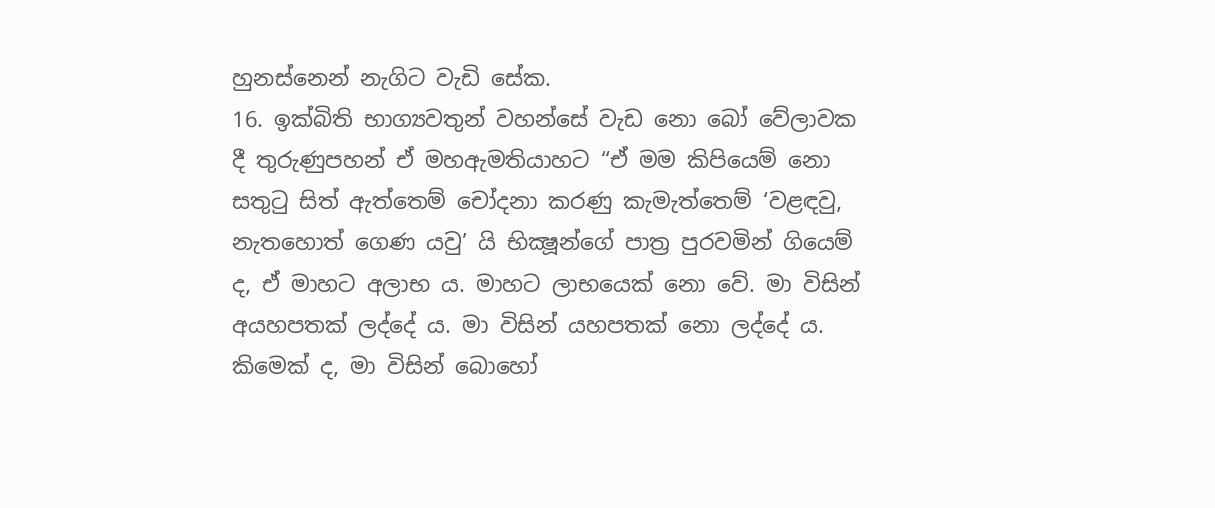හුනස්නෙන් නැගිට වැඩි සේක.
16. ඉක්බිති භාග්‍යවතුන් වහන්සේ වැඩ නො බෝ වේලාවක දී තුරුණුපහන් ඒ මහඇමතියාහට “ඒ මම කිපියෙම් නො සතුටු සිත් ඇත්තෙම් චෝදනා කරණු කැමැත්තෙම් ‘වළඳවු, නැතහොත් ගෙණ යවු’ යි භික්‍ෂූන්ගේ පාත්‍ර පුරවමින් ගියෙම් ද, ඒ මාහට අලාභ ය. මාහට ලාභයෙක් නො වේ. මා විසින් අයහපතක් ලද්දේ ය. මා විසින් යහපතක් නො ලද්දේ ය. කිමෙක් ද, මා විසින් බොහෝ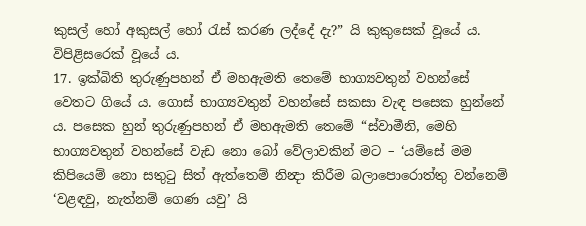කුසල් හෝ අකුසල් හෝ රැස් කරණ ලද්දේ දැ?” යි කුකුසෙක් වූයේ ය. විපිළිසරෙක් වූයේ ය.
17. ඉක්බිති තුරුණුපහන් ඒ මහඇමති තෙමේ භාග්‍යවතුන් වහන්සේ වෙතට ගියේ ය. ගොස් භාග්‍යවතුන් වහන්සේ සකසා වැඳ පසෙක හුන්නේ ය. පසෙක හුන් තුරුණුපහන් ඒ මහඇමති තෙමේ “ස්වාමීනි, මෙහි භාග්‍යවතුන් වහන්සේ වැඩ නො බෝ වේලාවකින් මට – ‘යම්සේ මම කිපියෙම් නො සතුටු සිත් ඇත්තෙම් නින්‍දා කිරීම බලාපොරොත්තු වන්නෙම් ‘වළඳවු, නැත්නම් ගෙණ යවු’ යි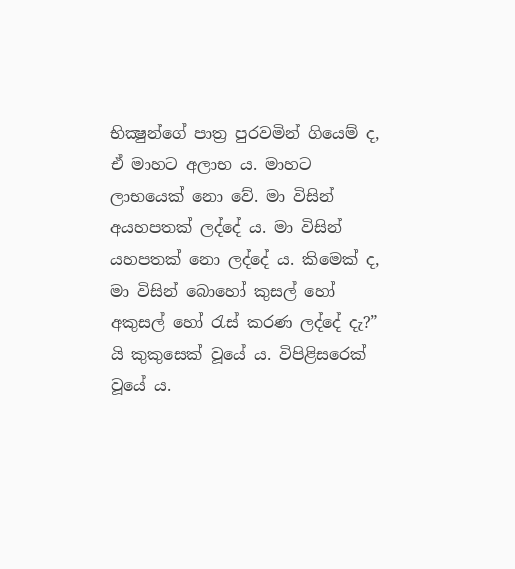භික්‍ෂුන්ගේ පාත්‍ර පුරවමින් ගියෙම් ද, ඒ මාහට අලාභ ය. මාහට ලාභයෙක් නො වේ. මා විසින් අයහපතක් ලද්දේ ය. මා විසින් යහපතක් නො ලද්දේ ය. කිමෙක් ද, මා විසින් බොහෝ කුසල් හෝ අකුසල් හෝ රැස් කරණ ලද්දේ දැ?” යි කුකුසෙක් වූයේ ය. විපිළිසරෙක් වූයේ ය.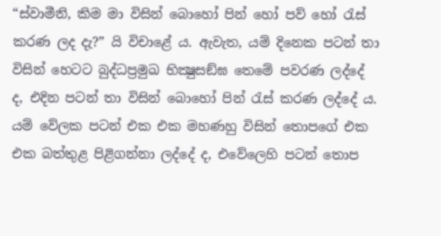“ස්වාමීනි, කිම මා විසින් බොහෝ පින් හෝ පව් හෝ රැස් කරණ ලද දැ?” යි විචාළේ ය. ඇවැත, යම් දිනෙක පටන් තා විසින් හෙටට බුද්ධප්‍රමුඛ භික්‍ෂුසඞ්ඝ තෙමේ පවරණ ලද්දේ ද, එදින පටන් තා විසින් බොහෝ පින් රැස් කරණ ලද්දේ ය. යම් වේලක පටන් එක එක මහණහු විසින් තොපගේ එක එක බත්තුළ පිළිගන්නා ලද්දේ ද, එවේලෙහි පටන් තොප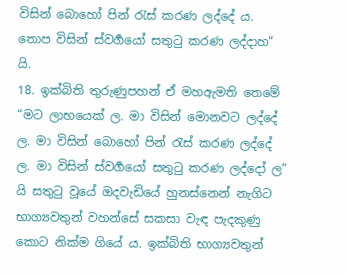විසින් බොහෝ පින් රැස් කරණ ලද්දේ ය. තොප විසින් ස්වර්‍ගයෝ සතුටු කරණ ලද්දාහ” යි.
18. ඉක්බිති තුරුණුපහන් ඒ මහඇමති තෙමේ “මට ලාභයෙක් ල. මා විසින් මොනවට ලද්දේ ල. මා විසින් බොහෝ පින් රැස් කරණ ලද්දේ ල. මා විසින් ස්වර්‍ගයෝ සතුටු කරණ ලද්දෝ ල” යි සතුටු වූයේ ඔදවැඩියේ හුනස්නෙන් නැගිට භාග්‍යවතුන් වහන්සේ සකසා වැඳ පැදකුණු කොට නික්ම ගියේ ය. ඉක්බිති භාග්‍යවතුන්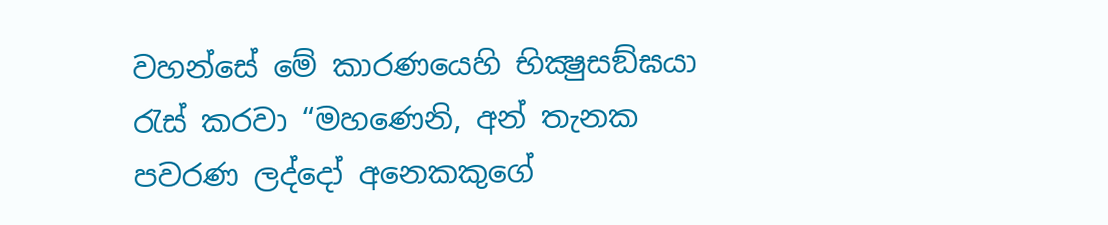වහන්සේ මේ කාරණයෙහි භික්‍ෂුසඞ්ඝයා රැස් කරවා “මහණෙනි, අන් තැනක පවරණ ලද්දෝ අනෙකකුගේ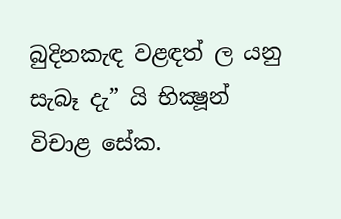බුදිනකැඳ වළඳත් ල යනු සැබෑ දැ” යි භික්‍ෂූන් විචාළ සේක.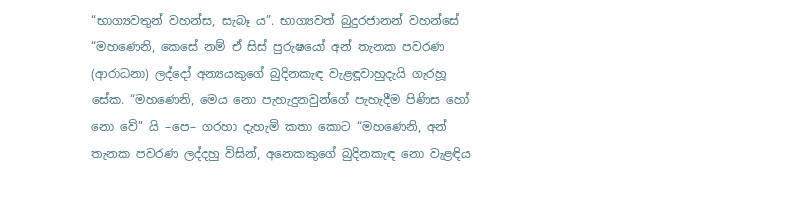“භාග්‍යවතුන් වහන්ස, සැබෑ ය”. භාග්‍යවත් බුදුරජානන් වහන්සේ “මහණෙනි, කෙසේ නම් ඒ සිස් පුරුෂයෝ අන් තැනක පවරණ (ආරාධනා) ලද්දෝ අන්‍යයකුගේ බුදිනකැඳ වැළඳූවාහුදැයි ගැරහූ සේක. “මහණෙනි, මෙය නො පැහැදුනවුන්ගේ පැහැදීම පිණිස හෝ නො වේ” යි –පෙ– ගරහා දැහැමි කතා කොට “මහණෙනි, අන් තැනක පවරණ ලද්දහු විසින්, අනෙකකුගේ බුදිනකැඳ නො වැළඳිය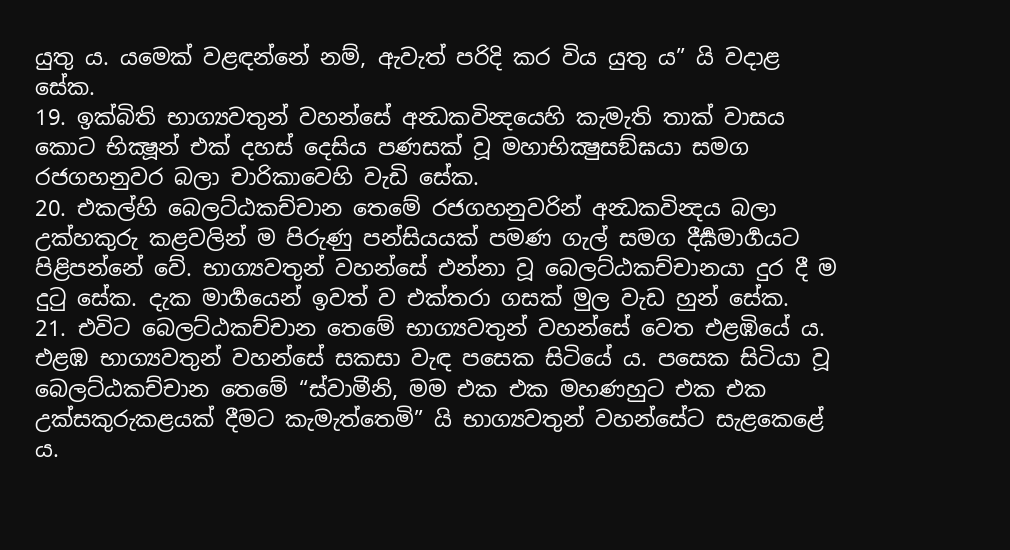යුතු ය. යමෙක් වළඳන්නේ නම්, ඇවැත් පරිදි කර විය යුතු ය” යි වදාළ සේක.
19. ඉක්බිති භාග්‍යවතුන් වහන්සේ අන්‍ධකවින්‍දයෙහි කැමැති තාක් වාසය කොට භික්‍ෂූන් එක් දහස් දෙසිය පණසක් වූ මහාභික්‍ෂුසඞ්ඝයා සමග රජගහනුවර බලා චාරිකාවෙහි වැඩි සේක.
20. එකල්හි බෙලට්ඨකච්චාන තෙමේ රජගහනුවරින් අන්‍ධකවින්‍දය බලා උක්හකුරු කළවලින් ම පිරුණු පන්සියයක් පමණ ගැල් සමග දීර්‍ඝමාර්‍ගයට පිළිපන්නේ වේ. භාග්‍යවතුන් වහන්සේ එන්නා වූ බෙලට්ඨකච්චානයා දුර දී ම දුටු සේක. දැක මාර්‍ගයෙන් ඉවත් ව එක්තරා ගසක් මුල වැඩ හුන් සේක.
21. එවිට බෙලට්ඨකච්චාන තෙමේ භාග්‍යවතුන් වහන්සේ වෙත එළඹියේ ය. එළඹ භාග්‍යවතුන් වහන්සේ සකසා වැඳ පසෙක සිටියේ ය. පසෙක සිටියා වූ බෙලට්ඨකච්චාන තෙමේ “ස්වාමීනි, මම එක එක මහණහුට එක එක උක්සකුරුකළයක් දීමට කැමැත්තෙමි” යි භාග්‍යවතුන් වහන්සේට සැළකෙළේ ය.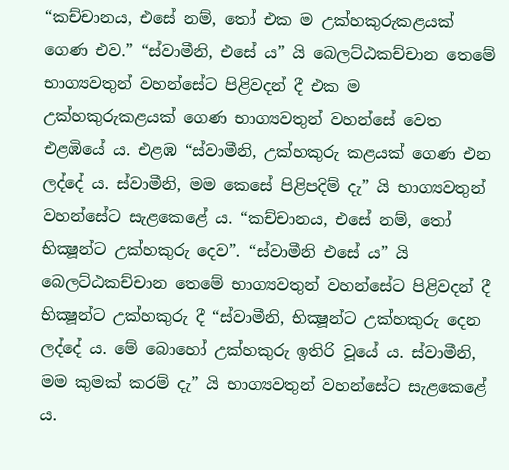“කච්චානය, එසේ නම්, තෝ එක ම උක්හකුරුකළයක් ගෙණ එව.” “ස්වාමීනි, එසේ ය” යි බෙලට්ඨකච්චාන තෙමේ භාග්‍යවතුන් වහන්සේට පිළිවදන් දී එක ම උක්හකුරුකළයක් ගෙණ භාග්‍යවතුන් වහන්සේ වෙත එළඹියේ ය. එළඹ “ස්වාමීනි, උක්හකුරු කළයක් ගෙණ එන ලද්දේ ය. ස්වාමීනි, මම කෙසේ පිළිපදිම් දැ” යි භාග්‍යවතුන් වහන්සේට සැළකෙළේ ය. “කච්චානය, එසේ නම්, තෝ භික්‍ෂූන්ට උක්හකුරු දෙව”. “ස්වාමීනි එසේ ය” යි බෙලට්ඨකච්චාන තෙමේ භාග්‍යවතුන් වහන්සේට පිළිවදන් දී භික්‍ෂූන්ට උක්හකුරු දී “ස්වාමීනි, භික්‍ෂූන්ට උක්හකුරු දෙන ලද්දේ ය. මේ බොහෝ උක්හකුරු ඉතිරි වූයේ ය. ස්වාමීනි, මම කුමක් කරම් දැ” යි භාග්‍යවතුන් වහන්සේට සැළකෙළේ ය.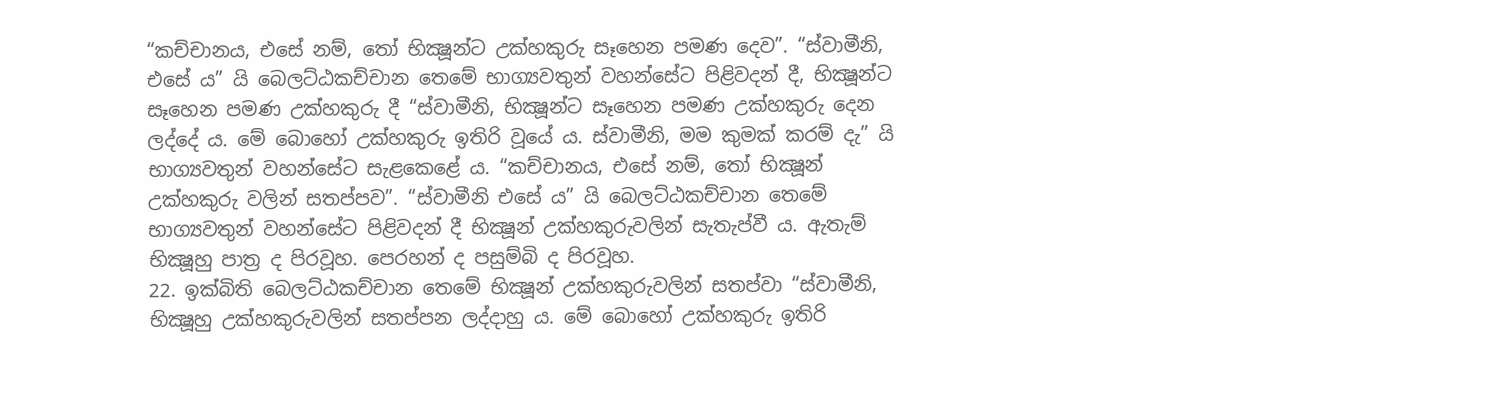“කච්චානය, එසේ නම්, තෝ භික්‍ෂූන්ට උක්හකුරු සෑහෙන පමණ දෙව”. “ස්වාමීනි, එසේ ය” යි බෙලට්ඨකච්චාන තෙමේ භාග්‍යවතුන් වහන්සේට පිළිවදන් දී, භික්‍ෂූන්ට සෑහෙන පමණ උක්හකුරු දී “ස්වාමීනි, භික්‍ෂූන්ට සෑහෙන පමණ උක්හකුරු දෙන ලද්දේ ය. මේ බොහෝ උක්හකුරු ඉතිරි වූයේ ය. ස්වාමීනි, මම කුමක් කරම් දැ” යි භාග්‍යවතුන් වහන්සේට සැළකෙළේ ය. “කච්චානය, එසේ නම්, තෝ භික්‍ෂූන් උක්හකුරු වලින් සතප්පව”. “ස්වාමීනි එසේ ය” යි බෙලට්ඨකච්චාන තෙමේ භාග්‍යවතුන් වහන්සේට පිළිවදන් දී භික්‍ෂූන් උක්හකුරුවලින් සැතැප්වී ය. ඇතැම් භික්‍ෂූහු පාත්‍ර ද පිරවූහ. පෙරහන් ද පසුම්බි ද පිරවූහ.
22. ඉක්බිති බෙලට්ඨකච්චාන තෙමේ භික්‍ෂූන් උක්හකුරුවලින් සතප්වා “ස්වාමීනි, භික්‍ෂූහු උක්හකුරුවලින් සතප්පන ලද්දාහු ය. මේ බොහෝ උක්හකුරු ඉතිරි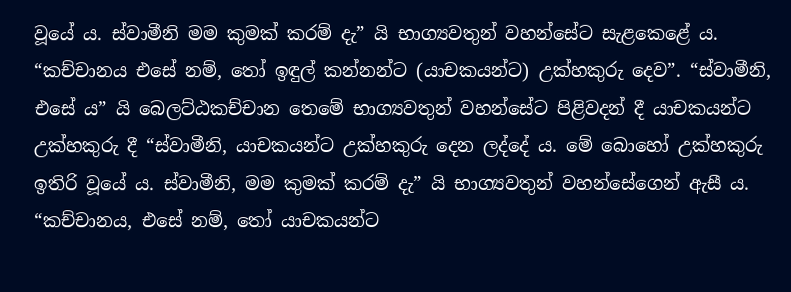වූයේ ය. ස්වාමීනි මම කුමක් කරම් දැ” යි භාග්‍යවතුන් වහන්සේට සැළකෙළේ ය. “කච්චානය එසේ නම්, තෝ ඉඳුල් කන්නන්ට (යාචකයන්ට) උක්හකුරු දෙව”. “ස්වාමීනි, එසේ ය” යි බෙලට්ඨකච්චාන තෙමේ භාග්‍යවතුන් වහන්සේට පිළිවදන් දී යාචකයන්ට උක්හකුරු දී “ස්වාමීනි, යාචකයන්ට උක්හකුරු දෙන ලද්දේ ය. මේ බොහෝ උක්හකුරු ඉතිරි වූයේ ය. ස්වාමීනි, මම කුමක් කරම් දැ” යි භාග්‍යවතුන් වහන්සේගෙන් ඇසී ය. “කච්චානය, එසේ නම්, තෝ යාචකයන්ට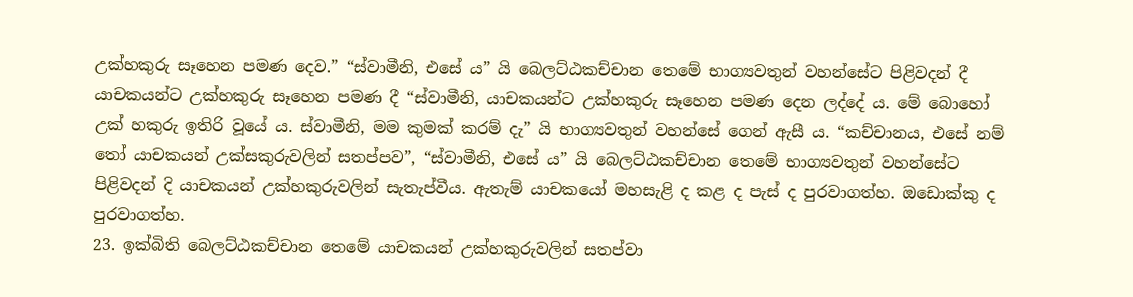උක්හකුරු සෑහෙන පමණ දෙව.” “ස්වාමීනි, එසේ ය” යි බෙලට්ඨකච්චාන තෙමේ භාග්‍යවතුන් වහන්සේට පිළිවදන් දී යාචකයන්ට උක්හකුරු සෑහෙන පමණ දී “ස්වාමීනි, යාචකයන්ට උක්හකුරු සෑහෙන පමණ දෙන ලද්දේ ය. මේ බොහෝ උක් හකුරු ඉතිරි වූයේ ය. ස්වාමීනි, මම කුමක් කරම් දැ” යි භාග්‍යවතුන් වහන්සේ ගෙන් ඇසී ය. “කච්චානය, එසේ නම් තෝ යාචකයන් උක්සකුරුවලින් සතප්පව”, “ස්වාමීනි, එසේ ය” යි බෙලට්ඨකච්චාන තෙමේ භාග්‍යවතුන් වහන්සේට පිළිවදන් දි යාචකයන් උක්හකුරුවලින් සැතැප්වීය. ඇතැම් යාචකයෝ මහසැළි ද කළ ද පැස් ද පුරවාගත්හ. ඔඩොක්කු ද පුරවාගත්හ.
23. ඉක්බිති බෙලට්ඨකච්චාන තෙමේ යාචකයන් උක්හකුරුවලින් සතප්වා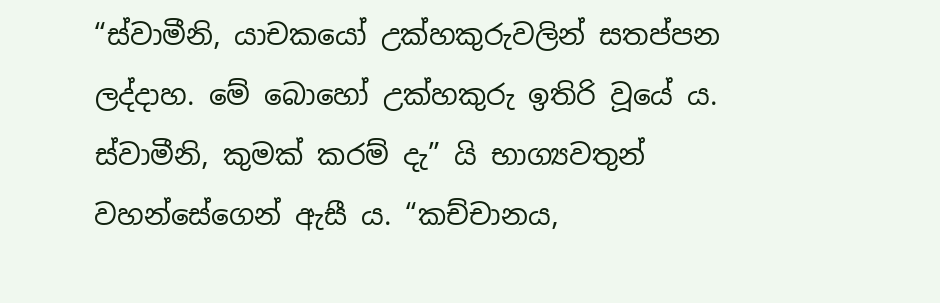“ස්වාමීනි, යාචකයෝ උක්හකුරුවලින් සතප්පන ලද්දාහ. මේ බොහෝ උක්හකුරු ඉතිරි වූයේ ය. ස්වාමීනි, කුමක් කරම් දැ” යි භාග්‍යවතුන් වහන්සේගෙන් ඇසී ය. “කච්චානය,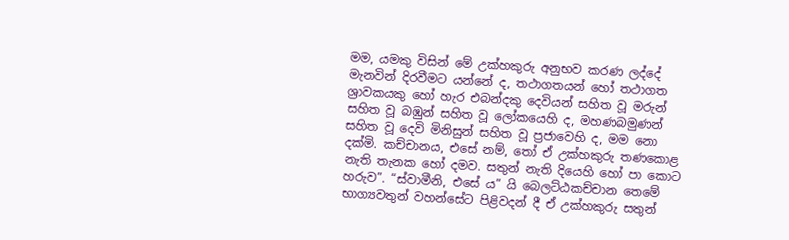මම, යමකු විසින් මේ උක්හකුරු අනුභව කරණ ලද්දේ මැනවින් දිරවීමට යන්නේ ද, තථාගතයන් හෝ තථාගත ශ්‍රාවකයකු හෝ හැර එබන්දකු දෙවියන් සහිත වූ මරුන් සහිත වූ බඹුන් සහිත වූ ලෝකයෙහි ද, මහණබමුණන් සහිත වූ දෙවි මිනිසුන් සහිත වූ ප්‍රජාවෙහි ද, මම නො දක්මි. කච්චානය, එසේ නම්, තෝ ඒ උක්හකුරු තණකොළ නැති තැනක හෝ දමව. සතුන් නැති දියෙහි හෝ පා කොට හරුව”. “ස්වාමීනි, එසේ ය” යි බෙලට්ඨකච්චාන තෙමේ භාග්‍යවතුන් වහන්සේට පිළිවදන් දී ඒ උක්හකුරු සතුන්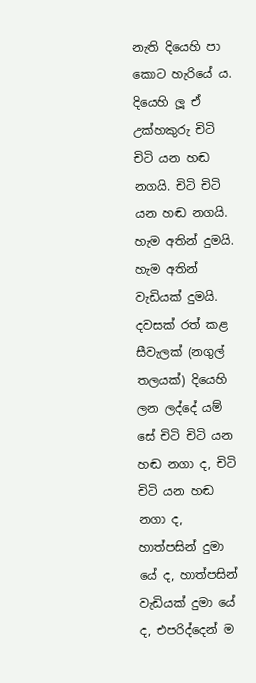නැති දියෙහි පා කොට හැරියේ ය. දියෙහි ලූ ඒ උක්හකුරු චිටි චිටි යන හඬ නගයි. චිටි චිටි යන හඬ නගයි. හැම අතින් දුමයි. හැම අතින් වැඩියක් දුමයි. දවසක් රත් කළ සීවැලක් (නගුල් තලයක්) දියෙහි ලන ලද්දේ යම් සේ චිටි චිටි යන හඬ නගා ද, චිටි චිටි යන හඬ නගා ද, හාත්පසින් දුමා යේ ද, හාත්පසින් වැඩියක් දුමා යේ ද, එපරිද්දෙන් ම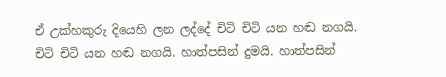ඒ උක්හකුරු දියෙහි ලන ලද්දේ චිටි චිටි යන හඬ නගයි. චිටි චිටි යන හඬ නගයි. හාත්පසින් දුමයි. හාත්පසින්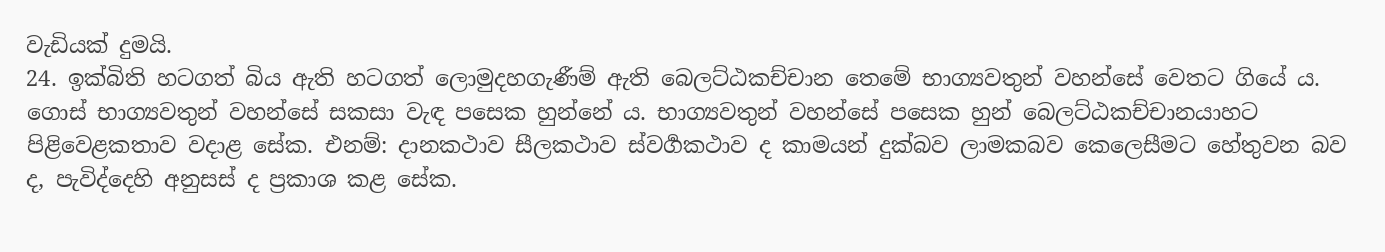වැඩියක් දුමයි.
24. ඉක්බිති හටගත් බිය ඇති හටගත් ලොමුදහගැණීම් ඇති බෙලට්ඨකච්චාන තෙමේ භාග්‍යවතුන් වහන්සේ වෙතට ගියේ ය. ගොස් භාග්‍යවතුන් වහන්සේ සකසා වැඳ පසෙක හුන්නේ ය. භාග්‍යවතුන් වහන්සේ පසෙක හුන් බෙලට්ඨකච්චානයාහට පිළිවෙළකතාව වදාළ සේක. එනම්: දානකථාව සීලකථාව ස්වර්‍ගකථාව ද කාමයන් දුක්බව ලාමකබව කෙලෙසීමට හේතුවන බව ද, පැවිද්දෙහි අනුසස් ද ප්‍රකාශ කළ සේක.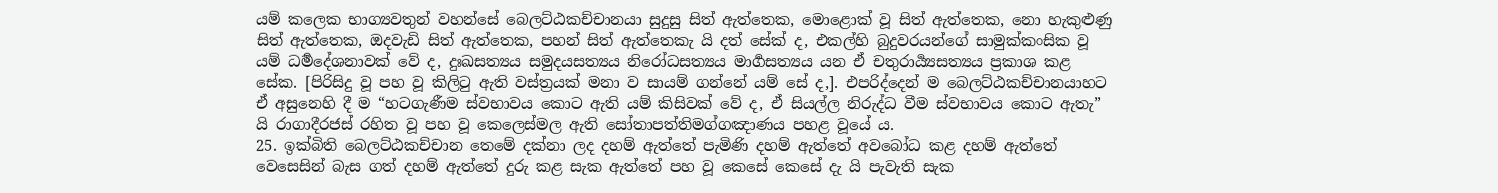යම් කලෙක භාග්‍යවතුන් වහන්සේ බෙලට්ඨකච්චානයා සුදුසු සිත් ඇත්තෙක, මොළොක් වූ සිත් ඇත්තෙක, නො හැකුළුණු සිත් ඇත්තෙක, ඔදවැඩි සිත් ඇත්තෙක, පහන් සිත් ඇත්තෙකැ යි දත් සේක් ද, එකල්හි බුදුවරයන්ගේ සාමුක්කංසික වූ යම් ධර්‍මදේශනාවක් වේ ද, දුඃඛසත්‍යය සමුදයසත්‍යය නිරෝධසත්‍යය මාර්‍ගසත්‍යය යන ඒ චතුරාර්‍ය්‍යසත්‍යය ප්‍රකාශ කළ සේක. [පිරිසිදු වූ පහ වූ කිලිටු ඇති වස්ත්‍රයක් මනා ව සායම් ගන්නේ යම් සේ ද,]. එපරිද්දෙන් ම බෙලට්ඨකච්චානයාහට ඒ අසුනෙහි දී ම “හටගැණීම ස්වභාවය කොට ඇති යම් කිසිවක් වේ ද, ඒ සියල්ල නිරුද්ධ වීම ස්වභාවය කොට ඇතැ” යි රාගාදීරජස් රහිත වූ පහ වූ කෙලෙස්මල ඇති සෝතාපත්තිමග්ගඤාණය පහළ වූයේ ය.
25. ඉක්බිති බෙලට්ඨකච්චාන තෙමේ දක්නා ලද දහම් ඇත්තේ පැමිණි දහම් ඇත්තේ අවබෝධ කළ දහම් ඇත්තේ වෙසෙසින් බැස ගත් දහම් ඇත්තේ දුරු කළ සැක ඇත්තේ පහ වූ කෙසේ කෙසේ දැ යි පැවැති සැක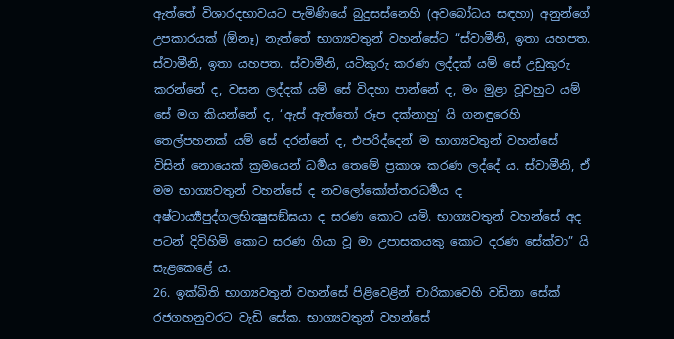ඇත්තේ විශාරදභාවයට පැමිණියේ බුදුසස්නෙහි (අවබෝධය සඳහා) අනුන්ගේ උපකාරයක් (ඕනෑ) නැත්තේ භාග්‍යවතුන් වහන්සේට “ස්වාමීනි, ඉතා යහපත. ස්වාමීනි, ඉතා යහපත. ස්වාමීනි, යටිකුරු කරණ ලද්දක් යම් සේ උඩුකුරු කරන්නේ ද, වසන ලද්දක් යම් සේ විදහා පාන්නේ ද, මං මුළා වූවහුට යම් සේ මග කියන්නේ ද, ‘ඇස් ඇත්තෝ රූප දක්නාහු’ යි ගනඳුරෙහි තෙල්පහනක් යම් සේ දරන්නේ ද, එපරිද්දෙන් ම භාග්‍යවතුන් වහන්සේ විසින් නොයෙක් ක්‍රමයෙන් ධර්‍මය තෙමේ ප්‍රකාශ කරණ ලද්දේ ය. ස්වාමීනි, ඒ මම භාග්‍යවතුන් වහන්සේ ද නවලෝකෝත්තරධර්‍මය ද අෂ්ටාර්‍ය්‍යපුද්ගලභික්‍ෂුසඞ්ඝයා ද සරණ කොට යමි. භාග්‍යවතුන් වහන්සේ අද පටන් දිවිහිමි කොට සරණ ගියා වූ මා උපාසකයකු කොට දරණ සේක්වා” යි සැළකෙළේ ය.
26. ඉක්බිති භාග්‍යවතුන් වහන්සේ පිළිවෙළින් චාරිකාවෙහි වඩිනා සේක් රජගහනුවරට වැඩි සේක. භාග්‍යවතුන් වහන්සේ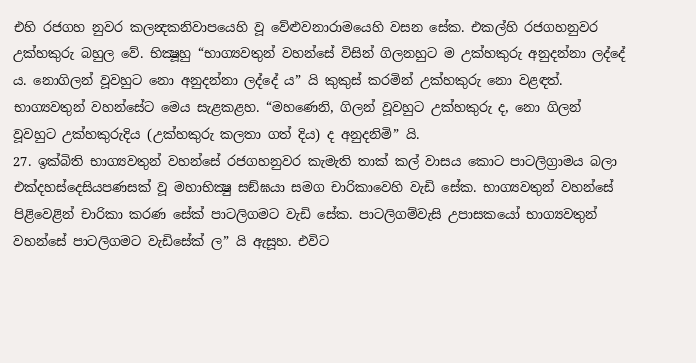එහි රජගහ නුවර කලන්‍දකනිවාපයෙහි වූ වේළුවනාරාමයෙහි වසන සේක. එකල්හි රජගහනුවර උක්හකුරු බහුල වේ. භික්‍ෂූහු “භාග්‍යවතුන් වහන්සේ විසින් ගිලනහුට ම උක්හකුරු අනුදන්නා ලද්දේ ය. නොගිලන් වූවහුට නො අනුදන්නා ලද්දේ ය” යි කුකුස් කරමින් උක්හකුරු නො වළඳත්. භාග්‍යවතුන් වහන්සේට මෙය සැළකළහ. “මහණෙනි, ගිලන් වූවහුට උක්හකුරු ද, නො ගිලන් වූවහුට උක්හකුරුදිය (උක්හකුරු කලතා ගත් දිය) ද අනුදනිමි” යි.
27. ඉක්බිති භාග්‍යවතුන් වහන්සේ රජගහනුවර කැමැති තාක් කල් වාසය කොට පාටලිග්‍රාමය බලා එක්දහස්දෙසියපණසක් වූ මහාභික්‍ෂු සඞ්ඝයා සමග චාරිකාවෙහි වැඩි සේක. භාග්‍යවතුන් වහන්සේ පිළිවෙළින් චාරිකා කරණ සේක් පාටලිගමට වැඩි සේක. පාටලිගම්වැසි උපාසකයෝ භාග්‍යවතුන් වහන්සේ පාටලිගමට වැඩිසේක් ල” යි ඇසූහ. එවිට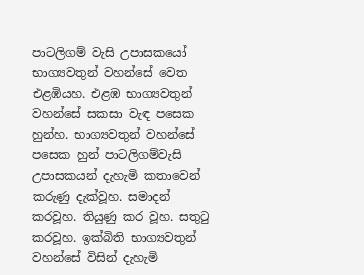පාටලිගම් වැසි උපාසකයෝ භාග්‍යවතුන් වහන්සේ වෙත එළඹියහ. එළඹ භාග්‍යවතුන් වහන්සේ සකසා වැඳ පසෙක හුන්හ. භාග්‍යවතුන් වහන්සේ පසෙක හුන් පාටලිගම්වැසි උපාසකයන් දැහැමි කතාවෙන් කරුණු දැක්වූහ. සමාදන් කරවූහ. තියුණු කර වූහ. සතුටු කරවූහ. ඉක්බිති භාග්‍යවතුන් වහන්සේ විසින් දැහැමි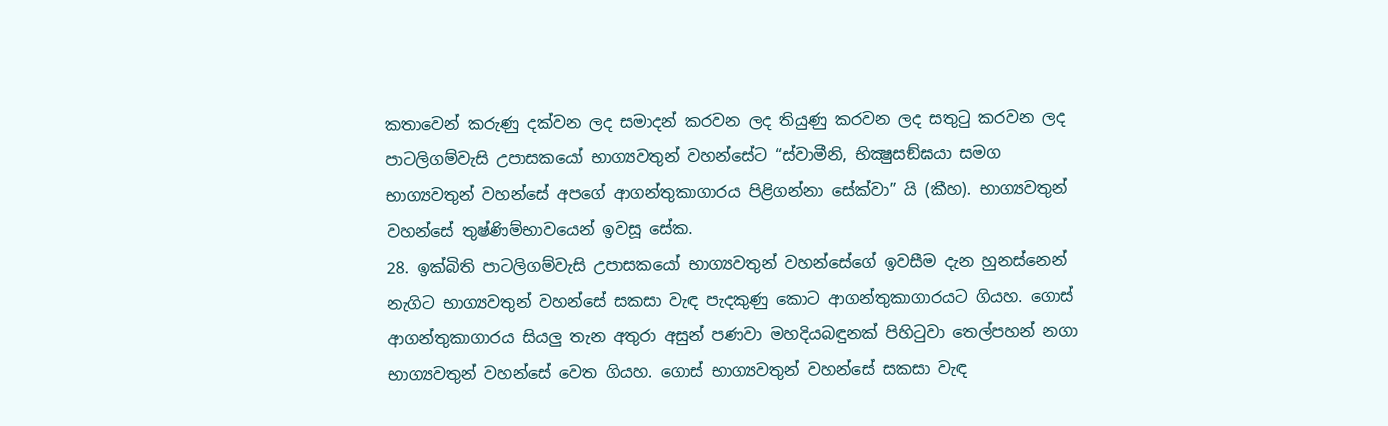කතාවෙන් කරුණු දක්වන ලද සමාදන් කරවන ලද තියුණු කරවන ලද සතුටු කරවන ලද පාටලිගම්වැසි උපාසකයෝ භාග්‍යවතුන් වහන්සේට “ස්වාමීනි, භික්‍ෂුසඞ්ඝයා සමග භාග්‍යවතුන් වහන්සේ අපගේ ආගන්තුකාගාරය පිළිගන්නා සේක්වා” යි (කීහ). භාග්‍යවතුන් වහන්සේ තුෂ්ණිම්භාවයෙන් ඉවසූ සේක.
28. ඉක්බිති පාටලිගම්වැසි උපාසකයෝ භාග්‍යවතුන් වහන්සේගේ ඉවසීම දැන හුනස්නෙන් නැගිට භාග්‍යවතුන් වහන්සේ සකසා වැඳ පැදකුණු කොට ආගන්තුකාගාරයට ගියහ. ගොස් ආගන්තුකාගාරය සියලු තැන අතුරා අසුන් පණවා මහදියබඳුනක් පිහිටුවා තෙල්පහන් නගා භාග්‍යවතුන් වහන්සේ වෙත ගියහ. ගොස් භාග්‍යවතුන් වහන්සේ සකසා වැඳ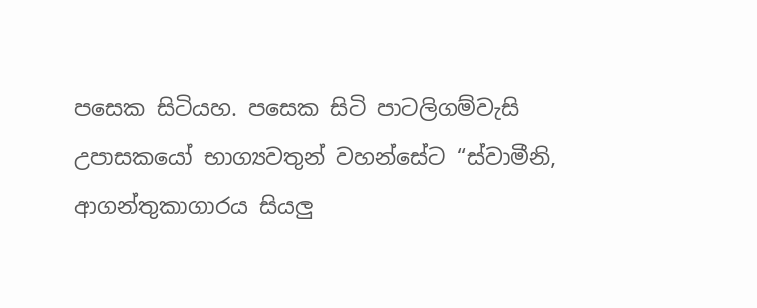පසෙක සිටියහ. පසෙක සිටි පාටලිගම්වැසි උපාසකයෝ භාග්‍යවතුන් වහන්සේට “ස්වාමීනි, ආගන්තුකාගාරය සියලු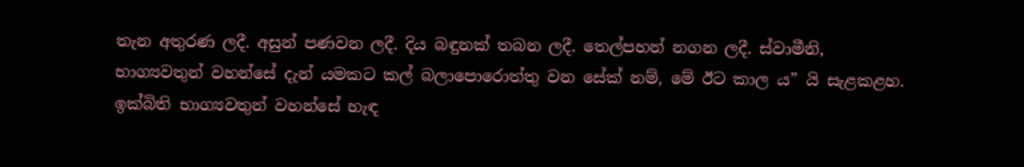තැන අතුරණ ලදී. අසුන් පණවන ලදී. දිය බඳුනක් තබන ලදී. තෙල්පහන් නගන ලදී. ස්වාමීනි, භාග්‍යවතුන් වහන්සේ දැන් යමකට කල් බලාපොරොත්තු වන සේක් නම්, මේ ඊට කාල ය” යි සැළකළහ. ඉක්බිති භාග්‍යවතුන් වහන්සේ හැඳ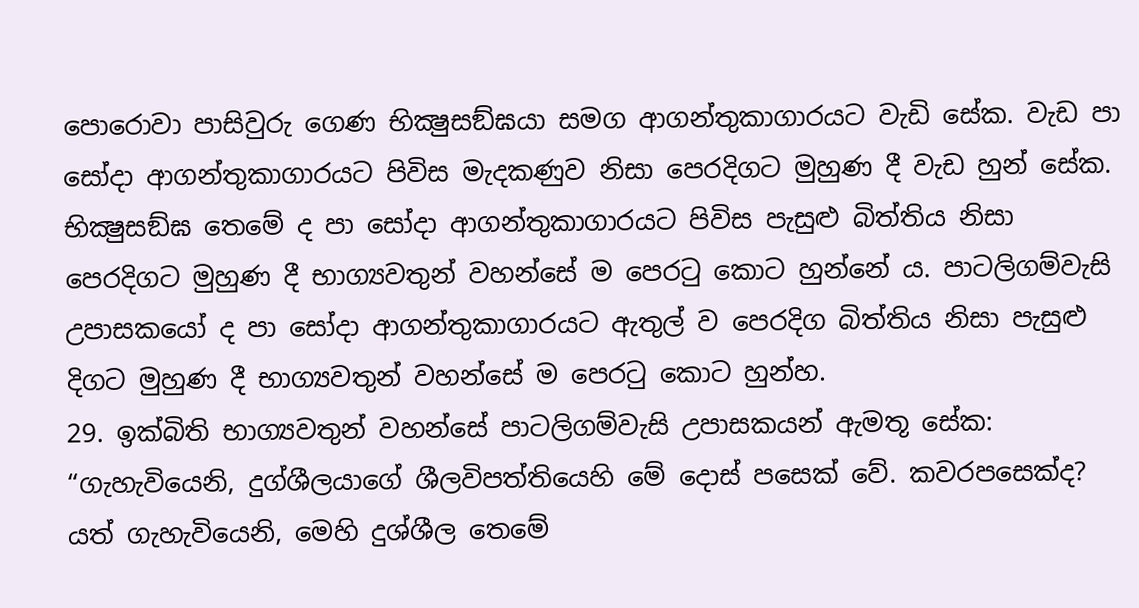පොරොවා පාසිවුරු ගෙණ භික්‍ෂුසඞ්ඝයා සමග ආගන්තුකාගාරයට වැඩි සේක. වැඩ පා සෝදා ආගන්තුකාගාරයට පිවිස මැදකණුව නිසා පෙරදිගට මුහුණ දී වැඩ හුන් සේක. භික්‍ෂුසඞ්ඝ තෙමේ ද පා සෝදා ආගන්තුකාගාරයට පිවිස පැසුළු බිත්තිය නිසා පෙරදිගට මුහුණ දී භාග්‍යවතුන් වහන්සේ ම පෙරටු කොට හුන්නේ ය. පාටලිගම්වැසි උපාසකයෝ ද පා සෝදා ආගන්තුකාගාරයට ඇතුල් ව පෙරදිග බිත්තිය නිසා පැසුළු දිගට මුහුණ දී භාග්‍යවතුන් වහන්සේ ම පෙරටු කොට හුන්හ.
29. ඉක්බිති භාග්‍යවතුන් වහන්සේ පාටලිගම්වැසි උපාසකයන් ඇමතූ සේක: “ගැහැවියෙනි, දුග්ශීලයාගේ ශීලවිපත්තියෙහි මේ දොස් පසෙක් වේ. කවරපසෙක්ද? යත් ගැහැවියෙනි, මෙහි දුශ්ශීල තෙමේ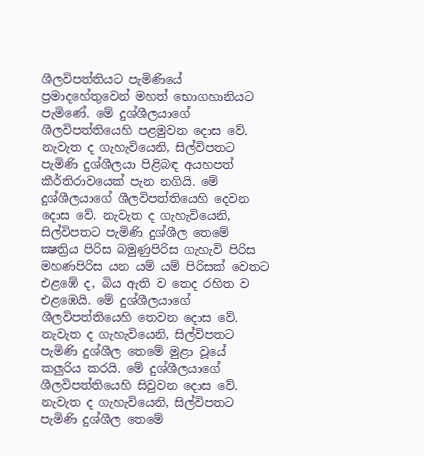ශීලවිපත්තියට පැමිණියේ ප්‍රමාදහේතුවෙන් මහත් භොගහානියට පැමිණේ. මේ දුශ්ශීලයාගේ ශීලවිපත්තියෙහි පළමුවන දොස වේ. නැවැත ද ගැහැවියෙනි, සිල්විපතට පැමිණි දුශ්ශීලයා පිළිබඳ අයහපත් කීර්තිරාවයෙක් පැන නගියි. මේ දුශ්ශීලයාගේ ශීලවිපත්තියෙහි දෙවන දොස වේ. නැවැත ද ගැහැවියෙනි, සිල්විපතට පැමිණි දුශ්ශීල තෙමේ ක්‍ෂත්‍රිය පිරිස බමුණුපිරිස ගැහැවි පිරිස මහණපිරිස යන යම් යම් පිරිසක් වෙතට එළඹේ ද, බිය ඇති ව තෙද රහිත ව එළඹෙයි. මේ දුශ්ශීලයාගේ ශීලවිපත්තියෙහි තෙවන දොස වේ. නැවැත ද ගැහැවියෙනි, සිල්විපතට පැමිණි දුශ්ශීල තෙමේ මුළා වූයේ කලුරිය කරයි. මේ දුශ්ශීලයාගේ ශීලවිපත්තියෙහි සිවුවන දොස වේ. නැවැත ද ගැහැවියෙනි, සිල්විපතට පැමිණි දුශ්ශීල තෙමේ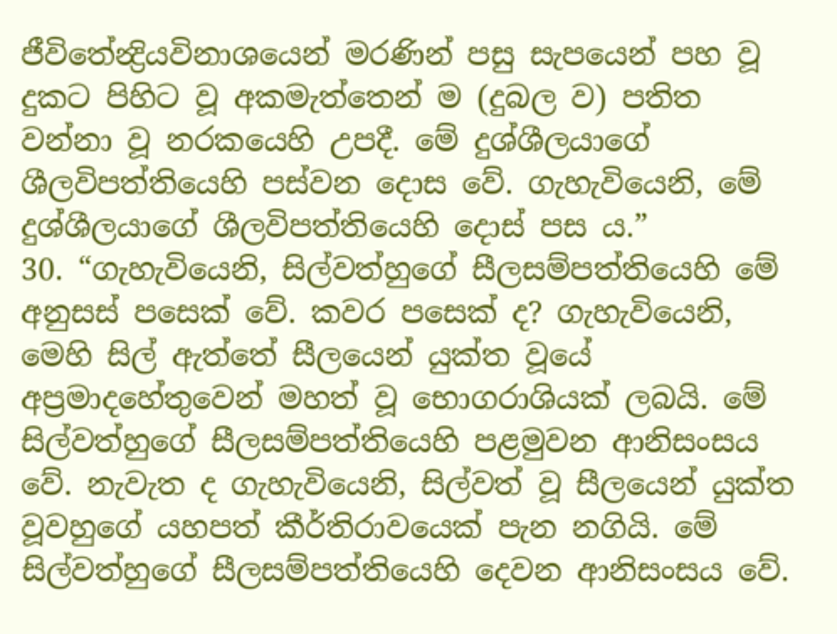ජීවිතේන්‍ද්‍රියවිනාශයෙන් මරණින් පසු සැපයෙන් පහ වූ දුකට පිහිට වූ අකමැත්තෙන් ම (දුබල ව) පතිත වන්නා වූ නරකයෙහි උපදී. මේ දුශ්ශීලයාගේ ශීලවිපත්තියෙහි පස්වන දොස වේ. ගැහැවියෙනි, මේ දුශ්ශීලයාගේ ශීලවිපත්තියෙහි දොස් පස ය.”
30. “ගැහැවියෙනි, සිල්වත්හුගේ සීලසම්පත්තියෙහි මේ අනුසස් පසෙක් වේ. කවර පසෙක් ද? ගැහැවියෙනි, මෙහි සිල් ඇත්තේ සීලයෙන් යුක්ත වූයේ අප්‍රමාදහේතුවෙන් මහත් වූ භොගරාශියක් ලබයි. මේ සිල්වත්හුගේ සීලසම්පත්තියෙහි පළමුවන ආනිසංසය වේ. නැවැත ද ගැහැවියෙනි, සිල්වත් වූ සීලයෙන් යුක්ත වූවහුගේ යහපත් කීර්තිරාවයෙක් පැන නගියි. මේ සිල්වත්හුගේ සීලසම්පත්තියෙහි දෙවන ආනිසංසය වේ.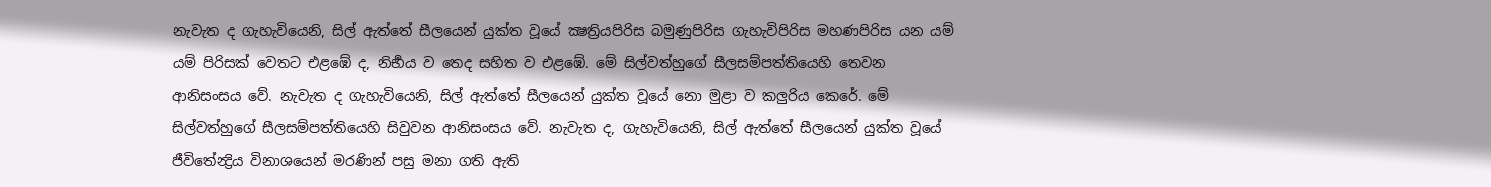නැවැත ද ගැහැවියෙනි, සිල් ඇත්තේ සීලයෙන් යුක්ත වූයේ ක්‍ෂත්‍රියපිරිස බමුණුපිරිස ගැහැවිපිරිස මහණපිරිස යන යම් යම් පිරිසක් වෙතට එළඹේ ද, නිර්‍භය ව තෙද සහිත ව එළඹේ. මේ සිල්වත්හුගේ සීලසම්පත්තියෙහි තෙවන ආනිසංසය වේ. නැවැත ද ගැහැවියෙනි, සිල් ඇත්තේ සීලයෙන් යුක්ත වූයේ නො මුළා ව කලුරිය කෙරේ. මේ සිල්වත්හුගේ සීලසම්පත්තියෙහි සිවුවන ආනිසංසය වේ. නැවැත ද, ගැහැවියෙනි, සිල් ඇත්තේ සීලයෙන් යුක්ත වූයේ ජීවිතේන්‍ද්‍රිය විනාශයෙන් මරණින් පසු මනා ගති ඇති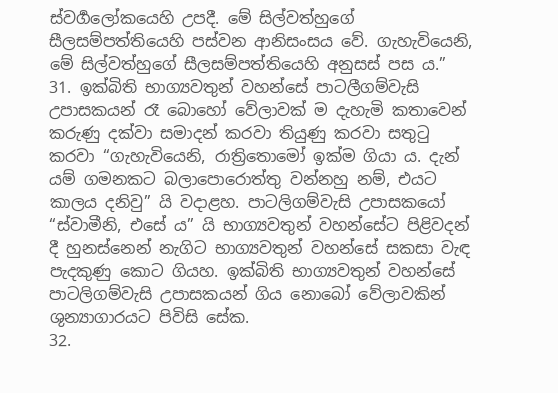ස්වර්‍ගලෝකයෙහි උපදී. මේ සිල්වත්හුගේ සීලසම්පත්තියෙහි පස්වන ආනිසංසය වේ. ගැහැවියෙනි, මේ සිල්වත්හුගේ සීලසම්පත්තියෙහි අනුසස් පස ය.”
31. ඉක්බිති භාග්‍යවතුන් වහන්සේ පාටලීගම්වැසි උපාසකයන් රෑ බොහෝ වේලාවක් ම දැහැමි කතාවෙන් කරුණු දක්වා සමාදන් කරවා තියුණු කරවා සතුටු කරවා “ගැහැවියෙනි, රාත්‍රිතොමෝ ඉක්ම ගියා ය. දැන් යම් ගමනකට බලාපොරොත්තු වන්නහු නම්, එයට කාලය දනිවු” යි වදාළහ. පාටලිගම්වැසි උපාසකයෝ “ස්වාමීනි, එසේ ය” යි භාග්‍යවතුන් වහන්සේට පිළිවදන් දී හුනස්නෙන් නැගිට භාග්‍යවතුන් වහන්සේ සකසා වැඳ පැදකුණු කොට ගියහ. ඉක්බිති භාග්‍යවතුන් වහන්සේ පාටලිගම්වැසි උපාසකයන් ගිය නොබෝ වේලාවකින් ශුන්‍යාගාරයට පිවිසි සේක.
32.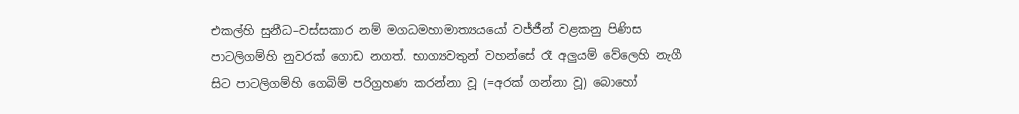එකල්හි සුනීධ–වස්සකාර නම් මගධමහාමාත්‍යයයෝ වජ්ජීන් වළකනු පිණිස පාටලිගම්හි නුවරක් ගොඩ නගත්. භාග්‍යවතුන් වහන්සේ රෑ අලුයම් වේලෙහි නැගී සිට පාටලිගම්හි ගෙබිම් පරිග්‍රහණ කරන්නා වූ (=අරක් ගන්නා වූ) බොහෝ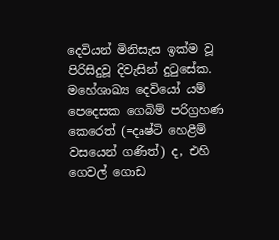දෙවියන් මිනිසැස ඉක්ම වූ පිරිසිදුවූ දිවැසින් දුටුසේක. මහේශාඛ්‍ය දෙවියෝ යම් පෙදෙසක ගෙබිම් පරිග්‍රහණ කෙරෙත් (=දෘෂ්ටි හෙළීම් වසයෙන් ගණිත්) ද, එහි ගෙවල් ගොඩ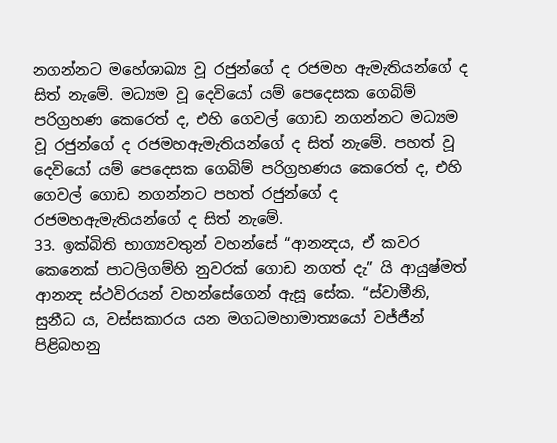නගන්නට මහේශාඛ්‍ය වූ රජුන්ගේ ද රජමහ ඇමැතියන්ගේ ද සිත් නැමේ. මධ්‍යම වූ දෙවියෝ යම් පෙදෙසක ගෙබිම් පරිග්‍රහණ කෙරෙත් ද, එහි ගෙවල් ගොඩ නගන්නට මධ්‍යම වූ රජුන්ගේ ද රජමහඇමැතියන්ගේ ද සිත් නැමේ. පහත් වූ දෙවියෝ යම් පෙදෙසක ගෙබිම් පරිග්‍රහණය කෙරෙත් ද, එහි ගෙවල් ගොඩ නගන්නට පහත් රජුන්ගේ ද රජමහඇමැතියන්ගේ ද සිත් නැමේ.
33. ඉක්බිති භාග්‍යවතුන් වහන්සේ “ආනන්‍දය, ඒ කවර කෙනෙක් පාටලිගම්හි නුවරක් ගොඩ නගත් දැ” යි ආයුෂ්මත් ආනන්‍ද ස්ථවිරයන් වහන්සේගෙන් ඇසූ සේක. “ස්වාමීනි, සුනීධ ය, වස්සකාරය යන මගධමහාමාත්‍යයෝ වජ්ජීන් පිළිබහනු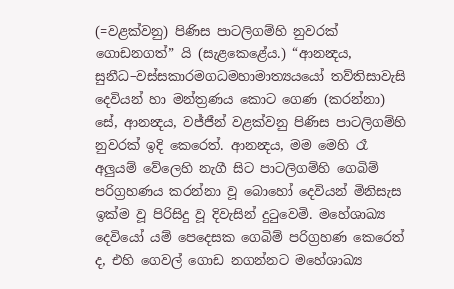(=වළක්වනු) පිණිස පාටලිගම්හි නුවරක් ගොඩනගත්” යි (සැළකෙළේය.) “ආනන්‍දය, සුනීධ–වස්සකාරමගධමහාමාත්‍යයයෝ තව්තිසාවැසි දෙවියන් හා මන්ත්‍රණය කොට ගෙණ (කරන්නා) සේ, ආනන්‍දය, වජ්ජීන් වළක්වනු පිණිස පාටලිගම්හි නුවරක් ඉදි කෙරෙත්. ආනන්‍දය, මම මෙහි රෑ අලුයම් වේලෙහි නැගී සිට පාටලිගම්හි ගෙබිම් පරිග්‍රහණය කරන්නා වූ බොහෝ දෙවියන් මිනිසැස ඉක්ම වූ පිරිසිදු වූ දිවැසින් දුටුවෙමි. මහේශාඛ්‍ය දෙවියෝ යම් පෙදෙසක ගෙබිම් පරිග්‍රහණ කෙරෙත් ද, එහි ගෙවල් ගොඩ නගන්නට මහේශාඛ්‍ය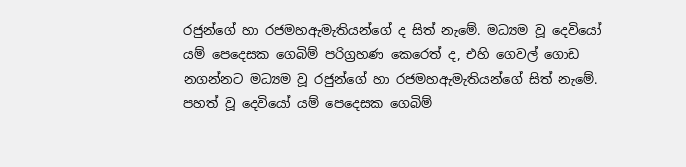රජුන්ගේ හා රජමහඇමැතියන්ගේ ද සිත් නැමේ. මධ්‍යම වූ දෙවියෝ යම් පෙදෙසක ගෙබිම් පරිග්‍රහණ කෙරෙත් ද, එහි ගෙවල් ගොඩ නගන්නට මධ්‍යම වූ රජුන්ගේ හා රජමහඇමැතියන්ගේ සිත් නැමේ. පහත් වූ දෙවියෝ යම් පෙදෙසක ගෙබිම්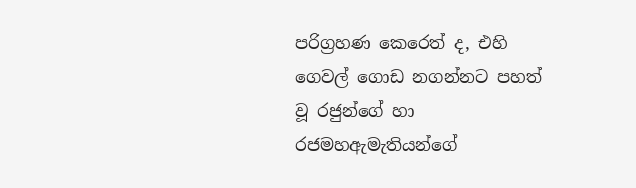පරිග්‍රහණ කෙරෙත් ද, එහි ගෙවල් ගොඩ නගන්නට පහත් වූ රජුන්ගේ හා රජමහඇමැතියන්ගේ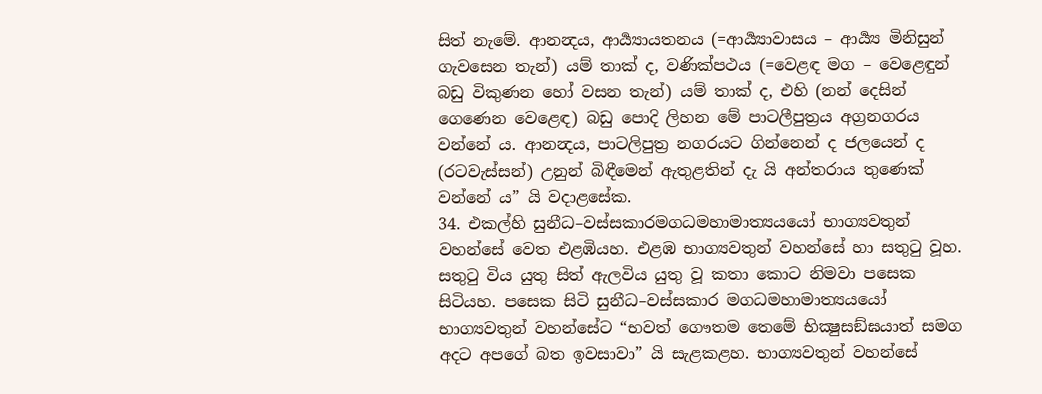සිත් නැමේ. ආනන්‍දය, ආර්‍ය්‍යායතනය (=ආර්‍ය්‍යාවාසය – ආර්‍ය්‍ය මිනිසුන් ගැවසෙන තැන්) යම් තාක් ද, වණික්පථය (=වෙළඳ මග – වෙළෙඳුන් බඩු විකුණන හෝ වසන තැන්) යම් තාක් ද, එහි (නන් දෙසින් ගෙණෙන වෙළෙඳ) බඩු පොදි ලිහන මේ පාටලීපුත්‍රය අග්‍රනගරය වන්නේ ය. ආනන්‍දය, පාටලිපුත්‍ර නගරයට ගින්නෙන් ද ජලයෙන් ද (රටවැස්සන්) උනුන් බිඳීමෙන් ඇතුළතින් දැ යි අන්තරාය තුණෙක් වන්නේ ය” යි වදාළසේක.
34. එකල්හි සුනීධ–වස්සකාරමගධමහාමාත්‍යයයෝ භාග්‍යවතුන් වහන්සේ වෙත එළඹියහ. එළඹ භාග්‍යවතුන් වහන්සේ හා සතුටු වූහ. සතුටු විය යුතු සිත් ඇලවිය යුතු වූ කතා කොට නිමවා පසෙක සිටියහ. පසෙක සිටි සුනීධ–වස්සකාර මගධමහාමාත්‍යයයෝ භාග්‍යවතුන් වහන්සේට “භවත් ගෞතම තෙමේ භික්‍ෂුසඞ්ඝයාත් සමග අදට අපගේ බත ඉවසාවා” යි සැළකළහ. භාග්‍යවතුන් වහන්සේ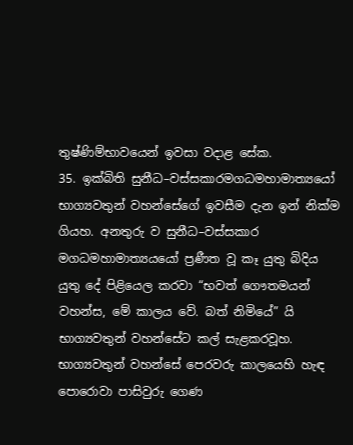තුෂ්ණිම්භාවයෙන් ඉවසා වදාළ සේක.
35. ඉක්බිති සුනීධ–වස්සකාරමගධමහාමාත්‍යයෝ භාග්‍යවතුන් වහන්සේගේ ඉවසීම දැන ඉන් නික්ම ගියහ. අනතුරු ව සුනීධ–වස්සකාර මගධමහාමාත්‍යයයෝ ප්‍රණීත වූ කෑ යුතු බිදිය යුතු දේ පිළියෙල කරවා “භවත් ගෞතමයන් වහන්ස, මේ කාලය වේ. බත් නිමියේ” යි භාග්‍යවතුන් වහන්සේට කල් සැළකරවූහ. භාග්‍යවතුන් වහන්සේ පෙරවරු කාලයෙහි හැඳ පොරොවා පාසිවුරු ගෙණ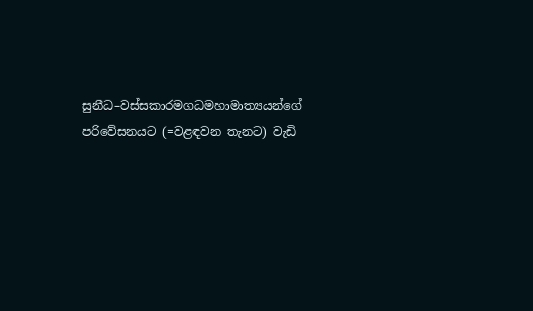සුනීධ–වස්සකාරමගධමහාමාත්‍යයන්ගේ පරිවේසනයට (=වළඳවන තැනට) වැඩි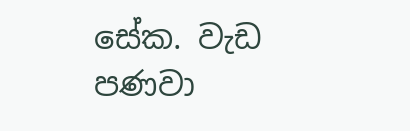සේක. වැඩ පණවා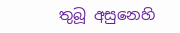තුබූ අසුනෙහි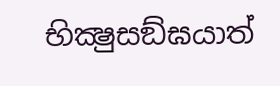භික්‍ෂුසඞ්ඝයාත්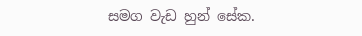සමග වැඩ හුන් සේක.